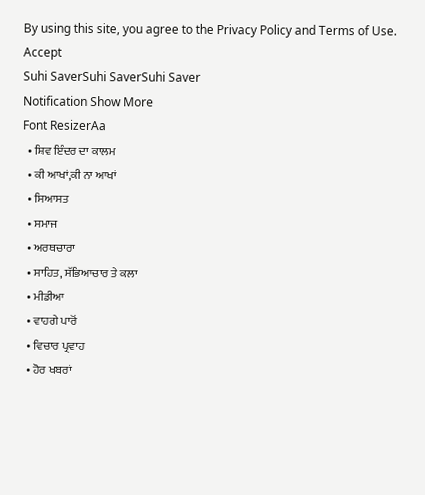By using this site, you agree to the Privacy Policy and Terms of Use.
Accept
Suhi SaverSuhi SaverSuhi Saver
Notification Show More
Font ResizerAa
  • ਸ਼ਿਵ ਇੰਦਰ ਦਾ ਕਾਲਮ
  • ਕੀ ਆਖਾਂ,ਕੀ ਨਾ ਆਖਾਂ
  • ਸਿਆਸਤ
  • ਸਮਾਜ
  • ਅਰਥਚਾਰਾ
  • ਸਾਹਿਤ, ਸੱਭਿਆਚਾਰ ਤੇ ਕਲਾ
  • ਮੀਡੀਆ
  • ਵਾਹਗੇ ਪਾਰੋਂ
  • ਵਿਚਾਰ ਪ੍ਰਵਾਹ
  • ਹੋਰ ਖਬਰਾਂ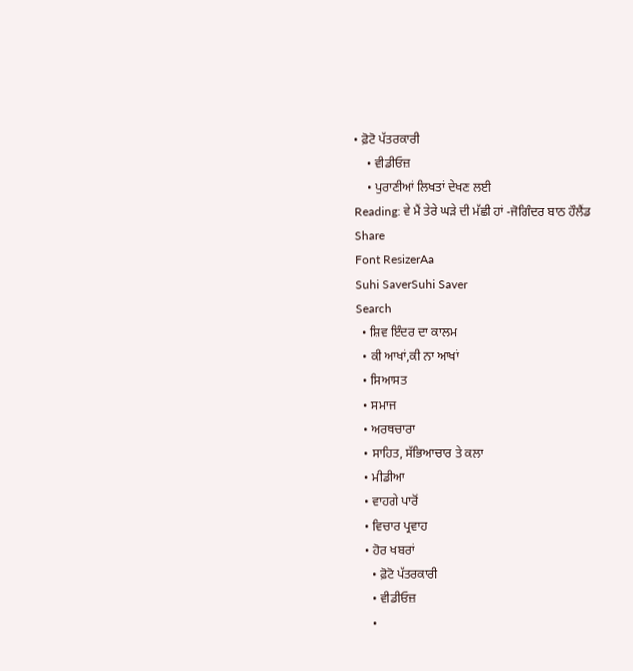• ਫ਼ੋਟੋ ਪੱਤਰਕਾਰੀ
    • ਵੀਡੀਓਜ਼
    • ਪੁਰਾਣੀਆਂ ਲਿਖਤਾਂ ਦੇਖਣ ਲਈ
Reading: ਵੇ ਮੈਂ ਤੇਰੇ ਘੜੇ ਦੀ ਮੱਛੀ ਹਾਂ -ਜੋਗਿੰਦਰ ਬਾਠ ਹੌਲੈਂਡ
Share
Font ResizerAa
Suhi SaverSuhi Saver
Search
  • ਸ਼ਿਵ ਇੰਦਰ ਦਾ ਕਾਲਮ
  • ਕੀ ਆਖਾਂ,ਕੀ ਨਾ ਆਖਾਂ
  • ਸਿਆਸਤ
  • ਸਮਾਜ
  • ਅਰਥਚਾਰਾ
  • ਸਾਹਿਤ, ਸੱਭਿਆਚਾਰ ਤੇ ਕਲਾ
  • ਮੀਡੀਆ
  • ਵਾਹਗੇ ਪਾਰੋਂ
  • ਵਿਚਾਰ ਪ੍ਰਵਾਹ
  • ਹੋਰ ਖਬਰਾਂ
    • ਫ਼ੋਟੋ ਪੱਤਰਕਾਰੀ
    • ਵੀਡੀਓਜ਼
    •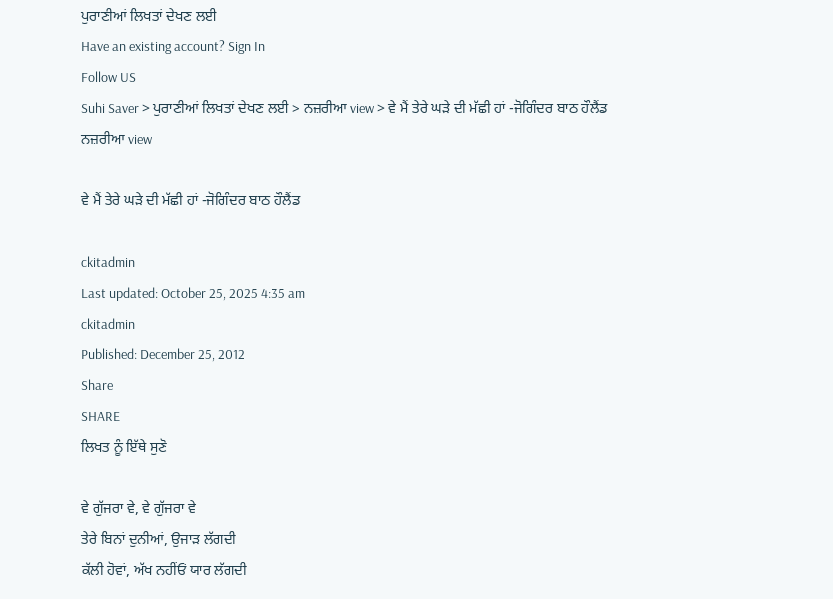ਪੁਰਾਣੀਆਂ ਲਿਖਤਾਂ ਦੇਖਣ ਲਈ
Have an existing account? Sign In
Follow US
Suhi Saver > ਪੁਰਾਣੀਆਂ ਲਿਖਤਾਂ ਦੇਖਣ ਲਈ > ਨਜ਼ਰੀਆ view > ਵੇ ਮੈਂ ਤੇਰੇ ਘੜੇ ਦੀ ਮੱਛੀ ਹਾਂ -ਜੋਗਿੰਦਰ ਬਾਠ ਹੌਲੈਂਡ
ਨਜ਼ਰੀਆ view

ਵੇ ਮੈਂ ਤੇਰੇ ਘੜੇ ਦੀ ਮੱਛੀ ਹਾਂ -ਜੋਗਿੰਦਰ ਬਾਠ ਹੌਲੈਂਡ

ckitadmin
Last updated: October 25, 2025 4:35 am
ckitadmin
Published: December 25, 2012
Share
SHARE
ਲਿਖਤ ਨੂੰ ਇੱਥੇ ਸੁਣੋ

ਵੇ ਗੁੱਜਰਾ ਵੇ, ਵੇ ਗੁੱਜਰਾ ਵੇ
ਤੇਰੇ ਬਿਨਾਂ ਦੁਨੀਆਂ, ਉਜਾੜ ਲੱਗਦੀ
ਕੱਲੀ ਹੋਵਾਂ, ਅੱਖ ਨਹੀਂਓਂ ਯਾਰ ਲੱਗਦੀ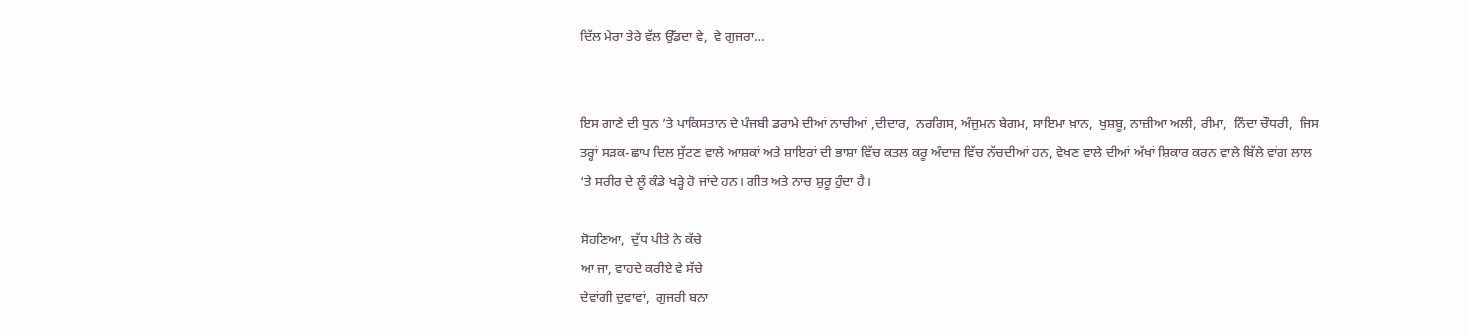ਦਿੱਲ ਮੇਰਾ ਤੇਰੇ ਵੱਲ ਉੱਡਦਾ ਵੇ,  ਵੇ ਗੁਜਰਾ…


ਇਸ ਗਾਣੇ ਦੀ ਧੁਨ ’ਤੇ ਪਾਕਿਸਤਾਨ ਦੇ ਪੰਜਬੀ ਡਰਾਮੇ ਦੀਆਂ ਨਾਚੀਆਂ ,ਦੀਦਾਰ,  ਨਰਗਿਸ, ਅੰਜੁਮਨ ਬੇਗਮ, ਸਾਇਮਾ ਖ਼ਾਨ,  ਖੁਸ਼ਬੂ, ਨਾਜ਼ੀਆ ਅਲੀ, ਰੀਮਾ,  ਨਿੰਦਾ ਚੌਧਰੀ,  ਜਿਸ ਤਰ੍ਹਾਂ ਸੜਕ-ਛਾਪ ਦਿਲ ਸੁੱਟਣ ਵਾਲੇ ਆਸ਼ਕਾਂ ਅਤੇ ਸ਼ਾਇਰਾਂ ਦੀ ਭਾਸ਼ਾ ਵਿੱਚ ਕਤਲ ਕਰੂ ਅੰਦਾਜ਼ ਵਿੱਚ ਨੱਚਦੀਆਂ ਹਨ, ਵੇਖਣ ਵਾਲੇ ਦੀਆਂ ਅੱਖਾਂ ਸ਼ਿਕਾਰ ਕਰਨ ਵਾਲੇ ਬਿੱਲੇ ਵਾਂਗ ਲਾਲ ‘ਤੇ ਸਰੀਰ ਦੇ ਲੂੰ ਕੰਡੇ ਖੜ੍ਹੇ ਹੋ ਜਾਂਦੇ ਹਨ। ਗੀਤ ਅਤੇ ਨਾਚ ਸ਼ੁਰੂ ਹੁੰਦਾ ਹੈ।

ਸੋਹਣਿਆ,  ਦੁੱਧ ਪੀਤੇ ਨੇ ਕੱਚੇ
ਆ ਜਾ, ਵਾਹਦੇ ਕਰੀਏ ਵੇ ਸੱਚੇ
ਦੇਵਾਂਗੀ ਦੁਵਾਵਾਂ,  ਗੁਜਰੀ ਬਨਾ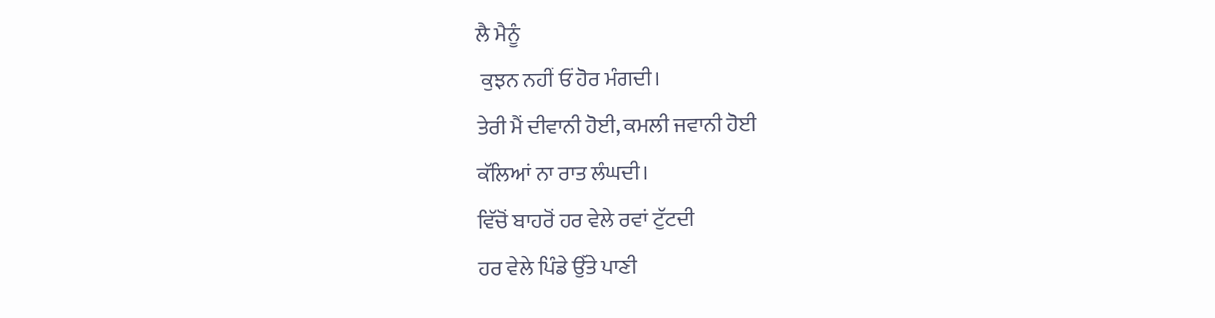ਲੈ ਮੈਨੂੰ
 ਕੁਝਨ ਨਹੀਂ ਓਂ ਹੋਰ ਮੰਗਦੀ।
ਤੇਰੀ ਮੈਂ ਦੀਵਾਨੀ ਹੋਈ, ਕਮਲੀ ਜਵਾਨੀ ਹੋਈ
ਕੱਲਿਆਂ ਨਾ ਰਾਤ ਲੰਘਦੀ।
ਵਿੱਚੋਂ ਬਾਹਰੋਂ ਹਰ ਵੇਲੇ ਰਵਾਂ ਟੁੱਟਦੀ
ਹਰ ਵੇਲੇ ਪਿੰਡੇ ਉੱਤੇ ਪਾਣੀ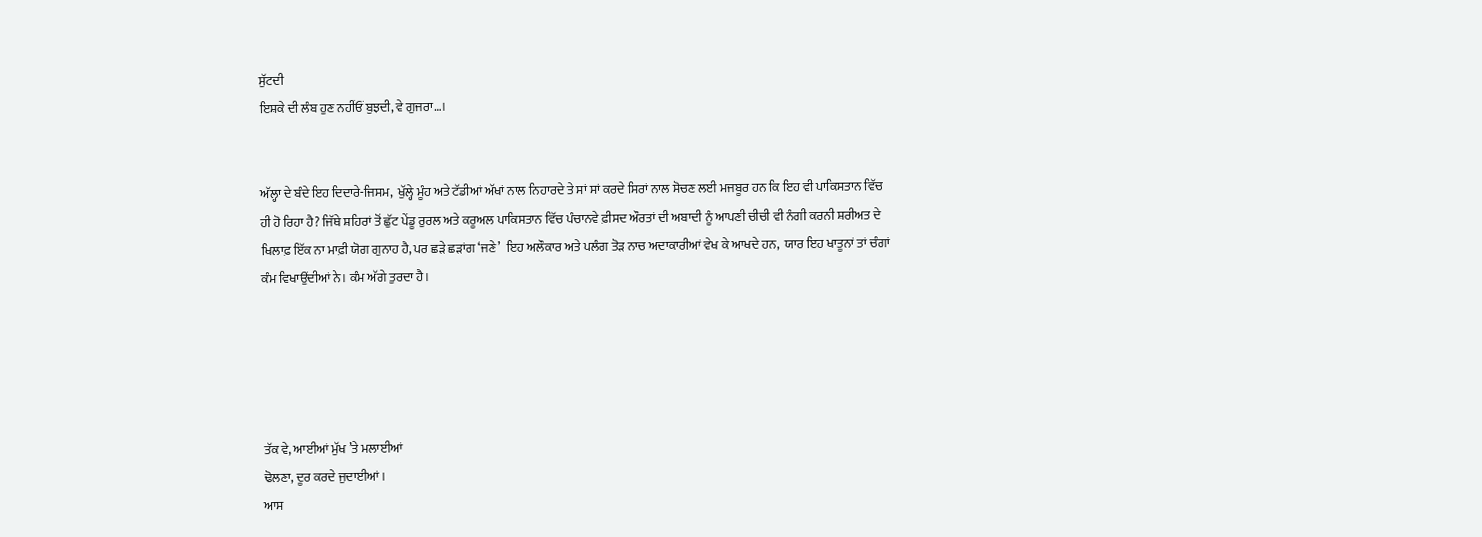ਸੁੱਟਦੀ
ਇਸ਼ਕੇ ਦੀ ਲੰਬ ਹੁਣ ਨਹੀਂਓਂ ਬੁਝਦੀ, ਵੇ ਗੁਜਰਾ…।


ਅੱਲ੍ਹਾ ਦੇ ਬੰਦੇ ਇਹ ਦਿਦਾਰੇ-ਜਿਸਮ,  ਖੁੱਲ੍ਹੇ ਮੂੰਹ ਅਤੇ ਟੱਡੀਆਂ ਅੱਖਾਂ ਨਾਲ ਨਿਹਾਰਦੇ ਤੇ ਸਾਂ ਸਾਂ ਕਰਦੇ ਸਿਰਾਂ ਨਾਲ ਸੋਚਣ ਲਈ ਮਜਬੂਰ ਹਨ ਕਿ ਇਹ ਵੀ ਪਾਕਿਸਤਾਨ ਵਿੱਚ ਹੀ ਹੋ ਰਿਹਾ ਹੈ? ਜਿੱਥੇ ਸ਼ਹਿਰਾਂ ਤੋਂ ਛੁੱਟ ਪੇਂਡੂ ਰੁਰਲ ਅਤੇ ਕਰੂਅਲ ਪਾਕਿਸਤਾਨ ਵਿੱਚ ਪੰਚਾਨਵੇ ਫ਼ੀਸਦ ਔਰਤਾਂ ਦੀ ਅਬਾਦੀ ਨੂੰ ਆਪਣੀ ਚੀਚੀ ਵੀ ਨੰਗੀ ਕਰਨੀ ਸ਼ਰੀਅਤ ਦੇ ਖਿਲਾਫ਼ ਇੱਕ ਨਾ ਮਾਫ਼ੀ ਯੋਗ ਗੁਨਾਹ ਹੈ, ਪਰ ਛੜੇ ਛੜਾਂਗ ‘ਜਣੇ’  ਇਹ ਅਲੌਕਾਰ ਅਤੇ ਪਲੰਗ ਤੋੜ ਨਾਚ ਅਦਾਕਾਰੀਆਂ ਵੇਖ ਕੇ ਆਖਦੇ ਹਨ,  ਯਾਰ ਇਹ ਖਾਤੂਨਾਂ ਤਾਂ ਚੰਗਾਂ ਕੰਮ ਵਿਖਾਉਂਦੀਆਂ ਨੇ। ਕੰਮ ਅੱਗੇ ਤੁਰਦਾ ਹੈ।





ਤੱਕ ਵੇ, ਆਈਆਂ ਮੁੱਖ ’ਤੇ ਮਲਾਈਆਂ
ਢੋਲਣਾ, ਦੂਰ ਕਰਦੇ ਜੁਦਾਈਆਂ।
ਆਸ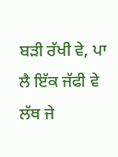ਬੜੀ ਰੱਖੀ ਵੇ, ਪਾ ਲੈ ਇੱਕ ਜੱਫੀ ਵੇ
ਲੱਥ ਜੇ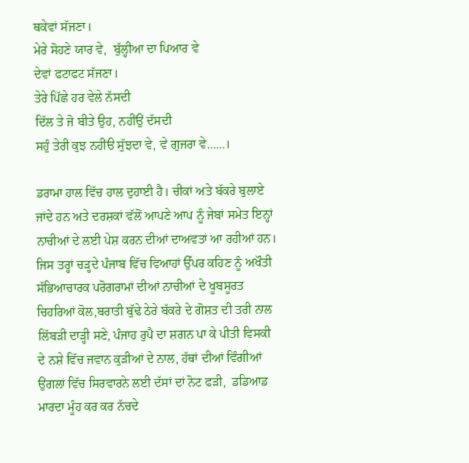ਥਕੇਵਾਂ ਸੱਜਣਾ।
ਮੇਰੇ ਸੋਹਣੇ ਯਾਰ ਵੇ,  ਬੁੱਲ੍ਹੀਆ ਦਾ ਪਿਆਰ ਵੇ
ਦੇਵਾਂ ਫਟਾਫਟ ਸੱਜਣਾ।
ਤੇਰੇ ਪਿੱਛੇ ਹਰ ਵੇਲੇ ਨੱਸਦੀ
ਦਿੱਲ ਤੇ ਜੋ ਬੀਤੇ ਉਹ, ਨਹੀਂਉਂ ਦੱਸਦੀ
ਸਹੁੰ ਤੇਰੀ ਕੁਝ ਨਹੀਂੳ ਸੁੱਝਦਾ ਵੇ, ਵੇ ਗੁਜਰਾ ਵੇ……।

ਡਰਾਮਾ ਹਾਲ ਵਿੱਚ ਹਾਲ ਦੁਹਾਈ ਹੈ। ਚੀਕਾਂ ਅਤੇ ਬੱਕਰੇ ਬੁਲਾਏ ਜਾਂਦੇ ਹਨ ਅਤੇ ਦਰਸ਼ਕਾਂ ਵੱਲੋਂ ਆਪਣੇ ਆਪ ਨੂੰ ਜੇਬਾਂ ਸਮੇਤ ਇਨ੍ਹਾਂ ਨਾਚੀਆਂ ਦੇ ਲਈ ਪੇਸ਼ ਕਰਨ ਦੀਆਂ ਦਾਅਵਤਾਂ ਆ ਰਹੀਆਂ ਹਨ। ਜਿਸ ਤਰ੍ਹਾਂ ਚੜ੍ਹਦੇ ਪੰਜਾਬ ਵਿੱਚ ਵਿਆਹਾਂ ਉੱਪਰ ਕਹਿਣ ਨੂੰ ਅਖੌਤੀ ਸੱਭਿਆਚਾਰਕ ਪਰੋਗਰਾਮਾਂ ਦੀਆਂ ਨਾਚੀਆਂ ਦੇ ਖੂਬਸੂਰਤ ਚਿਹਰਿਆਂ ਕੋਲ,ਬਰਾਤੀ ਬੁੱਢੇ ਠੇਰੇ ਬੱਕਰੇ ਦੇ ਗੋਸ਼ਤ ਦੀ ਤਰੀ ਨਾਲ ਲਿੱਬੜੀ ਦਾੜ੍ਹੀ ਸਣੇ, ਪੰਜਾਹ ਰੁਪੈ ਦਾ ਸ਼ਗਨ ਪਾ ਕੇ ਪੀਤੀ ਵਿਸਕੀ ਦੇ ਨਸ਼ੇ ਵਿੱਚ ਜਵਾਨ ਕੁੜੀਆਂ ਦੇ ਨਾਲ, ਹੱਥਾਂ ਦੀਆਂ ਵਿੰਗੀਆਂ ਉਂਗਲਾਂ ਵਿੱਚ ਸਿਰਵਾਰਨੇ ਲਈ ਦੱਸਾਂ ਦਾਂ ਨੋਟ ਫੜੀ,  ਡਡਿਆਡ ਮਾਰਦਾ ਮੂੰਹ ਕਰ ਕਰ ਨੱਚਦੇ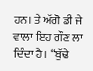ਹਨ। ਤੇ ਅੱਗੋ ਡੀ ਜੇ ਵਾਲਾ ਇਹ ਗੌਣ ਲਾ ਦਿੰਦਾ ਹੈ। “ਬੁੱਢੇ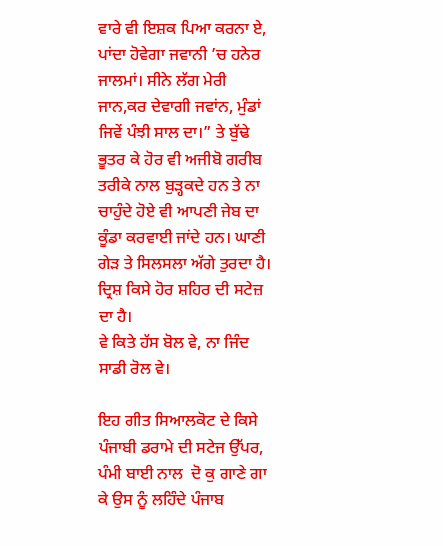ਵਾਰੇ ਵੀ ਇਸ਼ਕ ਪਿਆ ਕਰਨਾ ਏ, ਪਾਂਦਾ ਹੋਵੇਗਾ ਜਵਾਨੀ ’ਚ ਹਨੇਰ ਜਾਲਮਾਂ। ਸੀਨੇ ਲੱਗ ਮੇਰੀ ਜਾਨ,ਕਰ ਦੇਵਾਗੀ ਜਵਾਂਨ, ਮੁੰਡਾਂ ਜਿਵੇਂ ਪੰਝੀ ਸਾਲ ਦਾ।” ਤੇ ਬੁੱਢੇ ਭੂਤਰ ਕੇ ਹੋਰ ਵੀ ਅਜੀਬੋ ਗਰੀਬ ਤਰੀਕੇ ਨਾਲ ਬੁੜ੍ਹਕਦੇ ਹਨ ਤੇ ਨਾ ਚਾਹੁੰਦੇ ਹੋਏ ਵੀ ਆਪਣੀ ਜੇਬ ਦਾ ਕੂੰਡਾ ਕਰਵਾਈ ਜਾਂਦੇ ਹਨ। ਘਾਣੀ ਗੇੜ ਤੇ ਸਿਲਸਲਾ ਅੱਗੇ ਤੁਰਦਾ ਹੈ। ਦ੍ਰਿਸ਼ ਕਿਸੇ ਹੋਰ ਸ਼ਹਿਰ ਦੀ ਸਟੇਜ਼ ਦਾ ਹੈ।
ਵੇ ਕਿਤੇ ਹੱਸ ਬੋਲ ਵੇ, ਨਾ ਜਿੰਦ ਸਾਡੀ ਰੋਲ ਵੇ।

ਇਹ ਗੀਤ ਸਿਆਲਕੋਟ ਦੇ ਕਿਸੇ ਪੰਜਾਬੀ ਡਰਾਮੇ ਦੀ ਸਟੇਜ ਉੱਪਰ, ਪੰਮੀ ਬਾਈ ਨਾਲ  ਦੋ ਕੁ ਗਾਣੇ ਗਾ ਕੇ ਉਸ ਨੂੰ ਲਹਿੰਦੇ ਪੰਜਾਬ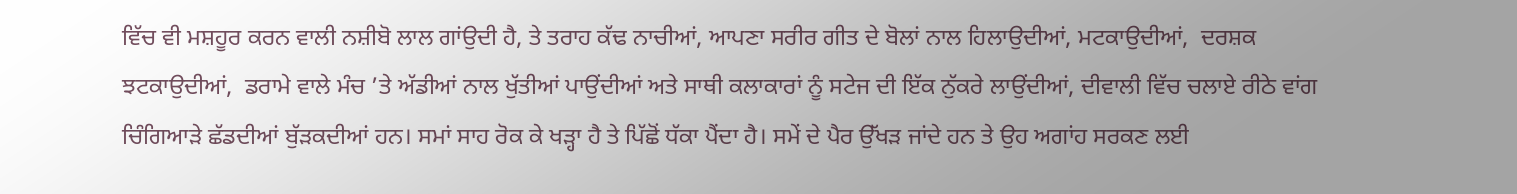ਵਿੱਚ ਵੀ ਮਸ਼ਹੂਰ ਕਰਨ ਵਾਲੀ ਨਸ਼ੀਬੋ ਲਾਲ ਗਾਂਉਦੀ ਹੈ, ਤੇ ਤਰਾਹ ਕੱਢ ਨਾਚੀਆਂ, ਆਪਣਾ ਸਰੀਰ ਗੀਤ ਦੇ ਬੋਲਾਂ ਨਾਲ ਹਿਲਾਉਦੀਆਂ, ਮਟਕਾਉਦੀਆਂ,  ਦਰਸ਼ਕ ਝਟਕਾਉਦੀਆਂ,  ਡਰਾਮੇ ਵਾਲੇ ਮੰਚ ’ਤੇ ਅੱਡੀਆਂ ਨਾਲ ਖੁੱਤੀਆਂ ਪਾਉਂਦੀਆਂ ਅਤੇ ਸਾਥੀ ਕਲਾਕਾਰਾਂ ਨੂੰ ਸਟੇਜ ਦੀ ਇੱਕ ਨੁੱਕਰੇ ਲਾਉਂਦੀਆਂ, ਦੀਵਾਲੀ ਵਿੱਚ ਚਲਾਏ ਰੀਠੇ ਵਾਂਗ ਚਿੰਗਿਆੜੇ ਛੱਡਦੀਆਂ ਬੁੱੜਕਦੀਆਂ ਹਨ। ਸਮਾਂ ਸਾਹ ਰੋਕ ਕੇ ਖੜ੍ਹਾ ਹੈ ਤੇ ਪਿੱਛੋਂ ਧੱਕਾ ਪੈਂਦਾ ਹੈ। ਸਮੇਂ ਦੇ ਪੈਰ ਉੱਖੜ ਜਾਂਦੇ ਹਨ ਤੇ ਉਹ ਅਗਾਂਹ ਸਰਕਣ ਲਈ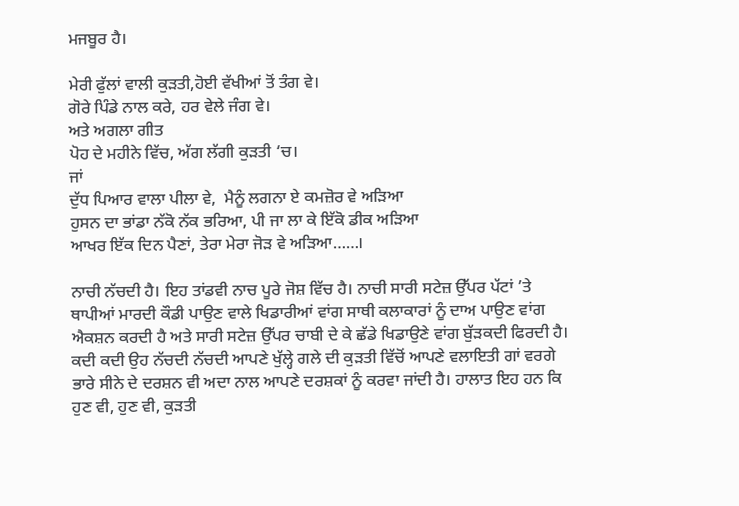ਮਜਬੂਰ ਹੈ।

ਮੇਰੀ ਫੁੱਲਾਂ ਵਾਲੀ ਕੁੜਤੀ,ਹੋਈ ਵੱਖੀਆਂ ਤੋਂ ਤੰਗ ਵੇ।
ਗੋਰੇ ਪਿੰਡੇ ਨਾਲ ਕਰੇ, ਹਰ ਵੇਲੇ ਜੰਗ ਵੇ।
ਅਤੇ ਅਗਲਾ ਗੀਤ
ਪੋਹ ਦੇ ਮਹੀਨੇ ਵਿੱਚ, ਅੱਗ ਲੱਗੀ ਕੁੜਤੀ ‘ਚ।
ਜਾਂ
ਦੁੱਧ ਪਿਆਰ ਵਾਲਾ ਪੀਲਾ ਵੇ,  ਮੈਨੂੰ ਲਗਨਾ ਏ ਕਮਜ਼ੋਰ ਵੇ ਅੜਿਆ
ਹੁਸਨ ਦਾ ਭਾਂਡਾ ਨੱਕੋ ਨੱਕ ਭਰਿਆ, ਪੀ ਜਾ ਲਾ ਕੇ ਇੱਕੋ ਡੀਕ ਅੜਿਆ
ਆਖਰ ਇੱਕ ਦਿਨ ਪੈਣਾਂ, ਤੇਰਾ ਮੇਰਾ ਜੋੜ ਵੇ ਅੜਿਆ……।

ਨਾਚੀ ਨੱਚਦੀ ਹੈ। ਇਹ ਤਾਂਡਵੀ ਨਾਚ ਪੂਰੇ ਜੋਸ਼ ਵਿੱਚ ਹੈ। ਨਾਚੀ ਸਾਰੀ ਸਟੇਜ਼ ਉੱਪਰ ਪੱਟਾਂ ’ਤੇ ਥਾਪੀਆਂ ਮਾਰਦੀ ਕੌਡੀ ਪਾਉਣ ਵਾਲੇ ਖਿਡਾਰੀਆਂ ਵਾਂਗ ਸਾਥੀ ਕਲਾਕਾਰਾਂ ਨੂੰ ਦਾਅ ਪਾਉਣ ਵਾਂਗ ਐਕਸ਼ਨ ਕਰਦੀ ਹੈ ਅਤੇ ਸਾਰੀ ਸਟੇਜ਼ ਉੱਪਰ ਚਾਬੀ ਦੇ ਕੇ ਛੱਡੇ ਖਿਡਾਉਣੇ ਵਾਂਗ ਬੁੱੜਕਦੀ ਫਿਰਦੀ ਹੈ। ਕਦੀ ਕਦੀ ਉਹ ਨੱਚਦੀ ਨੱਚਦੀ ਆਪਣੇ ਖੁੱਲ੍ਹੇ ਗਲੇ ਦੀ ਕੁੜਤੀ ਵਿੱਚੋਂ ਆਪਣੇ ਵਲਾਇਤੀ ਗਾਂ ਵਰਗੇ ਭਾਰੇ ਸੀਨੇ ਦੇ ਦਰਸ਼ਨ ਵੀ ਅਦਾ ਨਾਲ ਆਪਣੇ ਦਰਸ਼ਕਾਂ ਨੂੰ ਕਰਵਾ ਜਾਂਦੀ ਹੈ। ਹਾਲਾਤ ਇਹ ਹਨ ਕਿ ਹੁਣ ਵੀ, ਹੁਣ ਵੀ, ਕੁੜਤੀ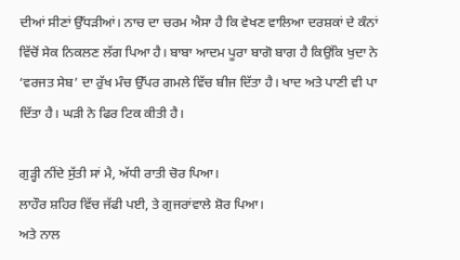ਦੀਆਂ ਸੀਣਾਂ ਉੱਧੜੀਆਂ। ਨਾਚ ਦਾ ਚਰਮ ਐਸਾ ਹੈ ਕਿ ਵੇਖਣ ਵਾਲਿਆ ਦਰਸ਼ਕਾਂ ਦੇ ਕੰਨਾਂ ਵਿੱਚੋਂ ਸੇਕ ਨਿਕਲਣ ਲੱਗ ਪਿਆ ਹੈ। ਬਾਬਾ ਆਦਮ ਪੂਰਾ ਬਾਗੋ ਬਾਗ ਹੈ ਕਿਉਂਕਿ ਖੁਦਾ ਨੇ ‘ਵਰਜਤ ਸੇਬ’ ਦਾ ਰੁੱਖ ਮੰਚ ਉੱਪਰ ਗਮਲੇ ਵਿੱਚ ਬੀਜ ਦਿੱਤਾ ਹੈ। ਖਾਦ ਅਤੇ ਪਾਣੀ ਵੀ ਪਾ ਦਿੱਤਾ ਹੈ। ਘੜੀ ਨੇ ਫਿਰ ਟਿਕ ਕੀਤੀ ਹੈ।

ਗੁੜ੍ਹੀ ਨੀਂਦੇ ਸੁੱਤੀ ਸਾਂ ਮੈ, ਅੱਧੀ ਰਾਤੀ ਚੋਰ ਪਿਆ।
ਲਾਹੌਰ ਸ਼ਹਿਰ ਵਿੱਚ ਜੱਫੀ ਪਈ, ਤੇ ਗੁਜਰਾਂਵਾਲੇ ਸ਼ੋਰ ਪਿਆ।
ਅਤੇ ਨਾਲ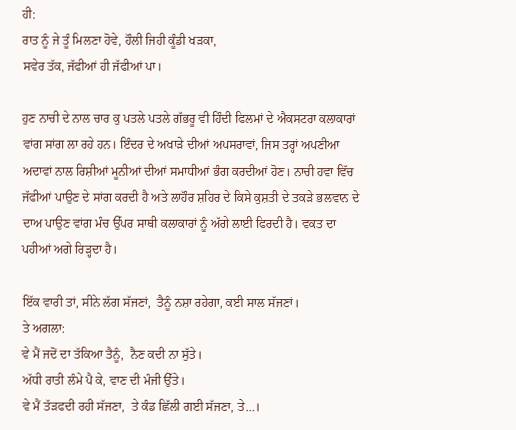ਹੀ:
ਰਾਤ ਨੂੰ ਜੇ ਤੂੰ ਮਿਲਣਾ ਹੋਵੇ, ਹੌਲੀ ਜਿਹੀ ਕੂੰਡੀ ਖੜਕਾ,
ਸਵੇਰ ਤੱਕ, ਜੱਫੀਆਂ ਹੀ ਜੱਫੀਆਂ ਪਾ।

ਹੁਣ ਨਾਚੀ ਦੇ ਨਾਲ ਚਾਰ ਕੁ ਪਤਲੇ ਪਤਲੇ ਗੱਭਰੂ ਵੀ ਹਿੰਦੀ ਫਿਲਮਾਂ ਦੇ ਐਕਸਟਰਾ ਕਲਾਕਾਰਾਂ ਵਾਂਗ ਸਾਂਗ ਲਾ ਰਹੇ ਹਨ। ਇੰਦਰ ਦੇ ਅਖਾੜੇ ਦੀਆਂ ਅਪਸਰਾਵਾਂ, ਜਿਸ ਤਰ੍ਹਾਂ ਅਪਣੀਆ ਅਦਾਵਾਂ ਨਾਲ ਰਿਸ਼ੀਆਂ ਮੂਨੀਆਂ ਦੀਆਂ ਸਮਾਧੀਆਂ ਭੰਗ ਕਰਦੀਆਂ ਹੋਣ। ਨਾਚੀ ਹਵਾ ਵਿੱਚ ਜੱਫੀਆਂ ਪਾਉਣ ਦੇ ਸਾਂਗ ਕਰਦੀ ਹੈ ਅਤੇ ਲਾਹੌਰ ਸ਼ਹਿਰ ਦੇ ਕਿਸੇ ਕੁਸ਼ਤੀ ਦੇ ਤਕੜੇ ਭਲਵਾਨ ਦੇ ਦਾਅ ਪਾਉਣ ਵਾਂਗ ਮੰਚ ਉੱਪਰ ਸਾਥੀ ਕਲਾਕਾਰਾਂ ਨੂੰ ਅੱਗੇ ਲਾਈ ਫਿਰਦੀ ਹੈ। ਵਕਤ ਦਾ ਪਹੀਆਂ ਅਗੇ ਰਿੜ੍ਹਦਾ ਹੈ।

ਇੱਕ ਵਾਰੀ ਤਾਂ, ਸੀਨੇ ਲੱਗ ਸੱਜਣਾਂ,  ਤੈਨੂੰ ਨਸ਼ਾ ਰਹੇਗਾ, ਕਈ ਸਾਲ ਸੱਜਣਾਂ।
ਤੇ ਅਗਲਾ:
ਵੇ ਮੈਂ ਜਦੋਂ ਦਾ ਤੱਕਿਆ ਤੈਨੂੰ,  ਨੈਣ ਕਦੀ ਨਾ ਸੁੱਤੇ।
ਅੱਧੀ ਰਾਤੀ ਲੰਮੇ ਪੈ ਕੇ, ਵਾਣ ਦੀ ਮੰਜੀ ਉੱਤੇ।
ਵੇ ਮੈਂ ਤੱੜਫਦੀ ਰਹੀ ਸੱਜਣਾ,  ਤੇ ਕੰਡ ਛਿੱਲੀ ਗਈ ਸੱਜਣਾ, ਤੇ…।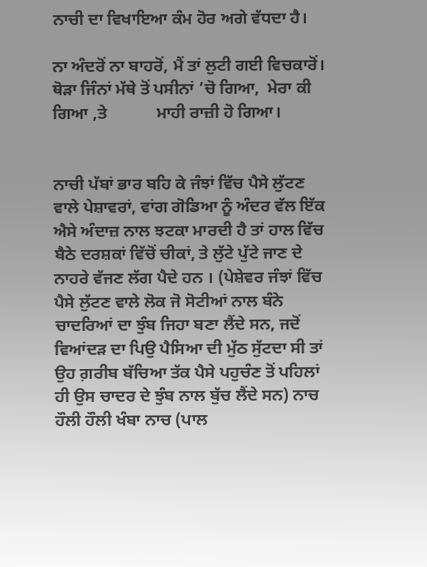ਨਾਚੀ ਦਾ ਵਿਖਾਇਆ ਕੰਮ ਹੋਰ ਅਗੇ ਵੱਧਦਾ ਹੈ।

ਨਾ ਅੰਦਰੋਂ ਨਾ ਬਾਹਰੋਂ, ਮੈਂ ਤਾਂ ਲੁਟੀ ਗਈ ਵਿਚਕਾਰੋਂ।
ਥੋੜਾ ਜਿੰਨਾਂ ਮੱਥੇ ਤੋਂ ਪਸੀਨਾਂ ’ਚੋ ਗਿਆ,  ਮੇਰਾ ਕੀ ਗਿਆ ,ਤੇ            ਮਾਹੀ ਰਾਜ਼ੀ ਹੋ ਗਿਆ।


ਨਾਚੀ ਪੱਬਾਂ ਭਾਰ ਬਹਿ ਕੇ ਜੰਝਾਂ ਵਿੱਚ ਪੈਸੇ ਲੁੱਟਣ ਵਾਲੇ ਪੇਸ਼ਾਵਰਾਂ, ਵਾਂਗ ਗੋਡਿਆ ਨੂੰ ਅੰਦਰ ਵੱਲ ਇੱਕ ਐਸੇ ਅੰਦਾਜ਼ ਨਾਲ ਝਟਕਾ ਮਾਰਦੀ ਹੈ ਤਾਂ ਹਾਲ ਵਿੱਚ ਬੈਠੇ ਦਰਸ਼ਕਾਂ ਵਿੱਚੋਂ ਚੀਕਾਂ, ਤੇ ਲੁੱਟੇ ਪੁੱਟੇ ਜਾਣ ਦੇ ਨਾਹਰੇ ਵੱਜਣ ਲੱਗ ਪੈਦੇ ਹਨ । (ਪੇਸ਼ੇਵਰ ਜੰਝਾਂ ਵਿੱਚ ਪੈਸੇ ਲੁੱਟਣ ਵਾਲੇ ਲੋਕ ਜੋ ਸੋਟੀਆਂ ਨਾਲ ਬੰਨੇ ਚਾਦਰਿਆਂ ਦਾ ਝੁੰਬ ਜਿਹਾ ਬਣਾ ਲੈਂਦੇ ਸਨ, ਜਦੋਂ ਵਿਆਂਦੜ ਦਾ ਪਿਉ ਪੈਸਿਆ ਦੀ ਮੁੱਠ ਸੁੱਟਦਾ ਸੀ ਤਾਂ ਉਹ ਗ਼ਰੀਬ ਬੱਚਿਆ ਤੱਕ ਪੈਸੇ ਪਹੁਚੰਣ ਤੋਂ ਪਹਿਲਾਂ ਹੀ ਉਸ ਚਾਦਰ ਦੇ ਝੁੰਬ ਨਾਲ ਬੁੱਚ ਲੈਂਦੇ ਸਨ) ਨਾਚ ਹੌਲੀ ਹੌਲੀ ਖੰਬਾ ਨਾਚ (ਪਾਲ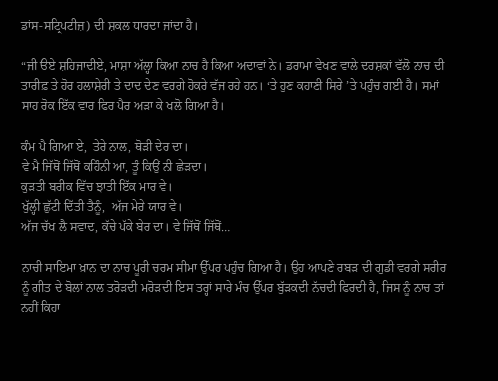ਡਾਂਸ-ਸਟ੍ਰਿਪਟੀਜ਼) ਦੀ ਸ਼ਕਲ ਧਾਰਦਾ ਜਾਂਦਾ ਹੈ।

“ਜੀ ੳਏ ਸ਼ਹਿਜਾਦੀਏ, ਮਾਸ਼ਾ ਅੱਲ੍ਹਾ ਕਿਆ ਨਾਚ ਹੈ ਕਿਆ ਅਦਾਵਾਂ ਨੇ। ਡਰਾਮਾ ਵੇਖਣ ਵਾਲੇ ਦਰਸ਼ਕਾਂ ਵੱਲੋ ਨਾਚ ਦੀ ਤਾਰੀਫ਼ ਤੇ ਹੋਰ ਹਲਾਸ਼ੇਰੀ ਤੇ ਦਾਦ ਦੇਣ ਵਰਗੇ ਹੋਕਰੇ ਵੱਜ ਰਹੇ ਹਨ। ‘ਤੇ ਹੁਣ ਕਹਾਣੀ ਸਿਰੇ ’ਤੇ ਪਹੁੰਚ ਗਈ ਹੈ। ਸਮਾਂ ਸਾਹ ਰੋਕ ਇੱਕ ਵਾਰ ਫਿਰ ਪੈਰ ਅੜਾ ਕੇ ਖਲੋ ਗਿਆ ਹੈ।

ਕੰਮ ਪੈ ਗਿਆ ਏ,  ਤੇਰੇ ਨਾਲ, ਥੋੜੀ ਦੇਰ ਦਾ।
ਵੇ ਮੈ ਜਿੱਥੋਂ ਜਿੱਥੋਂ ਕਹਿੰਨੀ ਆ, ਤੂੰ ਕਿਉਂ ਨੀ ਛੇੜਦਾ।
ਕੁੜਤੀ ਬਰੀਕ ਵਿੱਚ ਝਾਤੀ ਇੱਕ ਮਾਰ ਵੇ।
ਖੁੱਲ੍ਹੀ ਛੁੱਟੀ ਦਿੱਤੀ ਤੈਨੂੰ,  ਅੱਜ ਮੇਰੇ ਯਾਰ ਵੇ।
ਅੱਜ ਚੱਖ ਲੈ ਸਵਾਦ, ਕੱਚੇ ਪੱਕੇ ਬੇਰ ਦਾ। ਵੇ ਜਿੱਥੋਂ ਜਿੱਥੋਂ…

ਨਾਚੀ ਸਾਇਮਾ ਖ਼ਾਨ ਦਾ ਨਾਚ ਪੂਰੀ ਚਰਮ ਸੀਮਾ ਉੱਪਰ ਪਹੁੰਚ ਗਿਆ ਹੈ। ਉਹ ਆਪਣੇ ਰਬੜ ਦੀ ਗੁਡੀ ਵਰਗੇ ਸਰੀਰ ਨੂੰ ਗੀਤ ਦੇ ਬੋਲਾਂ ਨਾਲ ਤਰੋੜਦੀ ਮਰੋੜਦੀ ਇਸ ਤਰ੍ਹਾਂ ਸਾਰੇ ਮੰਚ ਉੱਪਰ ਬੁੱੜਕਦੀ ਨੱਚਦੀ ਫਿਰਦੀ ਹੈ, ਜਿਸ ਨੂੰ ਨਾਚ ਤਾਂ ਨਹੀਂ ਕਿਹਾ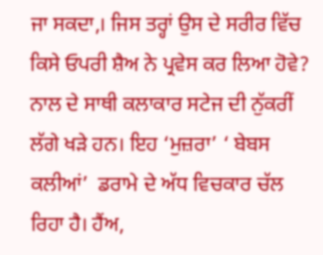ਜਾ ਸਕਦਾ,। ਜਿਸ ਤਰ੍ਹਾਂ ਉਸ ਦੇ ਸਰੀਰ ਵਿੱਚ ਕਿਸੇ ਓਪਰੀ ਸ਼ੈਅ ਨੇ ਪ੍ਰਵੇਸ ਕਰ ਲਿਆ ਹੋਵੇ? ਨਾਲ ਦੇ ਸਾਥੀ ਕਲਾਕਾਰ ਸਟੇਜ ਦੀ ਨੁੱਕਰੀਂ ਲੱਗੇ ਖੜੇ ਹਨ। ਇਹ ‘ਮੁਜ਼ਰਾ’ ‘ ਬੇਬਸ ਕਲੀਆਂ’  ਡਰਾਮੇ ਦੇ ਅੱਧ ਵਿਚਕਾਰ ਚੱਲ ਰਿਹਾ ਹੈ। ਹੈਂਅ,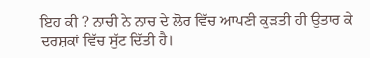ਇਹ ਕੀ ? ਨਾਚੀ ਨੇ ਨਾਚ ਦੇ ਲੋਰ ਵਿੱਚ ਆਪਣੀ ਕੁੜਤੀ ਹੀ ਉਤਾਰ ਕੇ ਦਰਸ਼ਕਾਂ ਵਿੱਚ ਸੁੱਟ ਦਿੱਤੀ ਹੈ।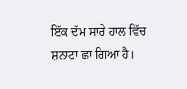ਇੱਕ ਦੱਮ ਸਾਰੇ ਹਾਲ ਵਿੱਚ ਸ਼ਨਾਟਾ ਛਾ ਗਿਆ ਹੈ।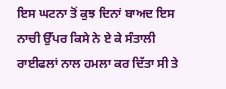ਇਸ ਘਟਨਾ ਤੋਂ ਕੁਝ ਦਿਨਾਂ ਬਾਅਦ ਇਸ ਨਾਚੀ ਉੱਪਰ ਕਿਸੇ ਨੇ ਏ ਕੇ ਸੰਤਾਲੀ ਰਾਈਫਲਾਂ ਨਾਲ ਹਮਲਾ ਕਰ ਦਿੱਤਾ ਸੀ ਤੇ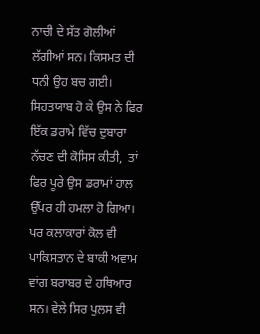ਨਾਚੀ ਦੇ ਸੱਤ ਗੋਲੀਆਂ ਲੱਗੀਆਂ ਸਨ। ਕਿਸਮਤ ਦੀ ਧਨੀ ਉਹ ਬਚ ਗਈ। ਸਿਹਤਯਾਬ ਹੋ ਕੇ ਉਸ ਨੇ ਫਿਰ ਇੱਕ ਡਰਾਮੇ ਵਿੱਚ ਦੁਬਾਰਾ ਨੱਚਣ ਦੀ ਕੋਸਿਸ ਕੀਤੀ,  ਤਾਂ ਫਿਰ ਪੂਰੇ ਉਸ ਡਰਾਮਾਂ ਹਾਲ ਉੱਪਰ ਹੀ ਹਮਲਾ ਹੋ ਗਿਆ। ਪਰ ਕਲਾਕਾਰਾਂ ਕੋਲ ਵੀ ਪਾਕਿਸਤਾਨ ਦੇ ਬਾਕੀ ਅਵਾਮ ਵਾਂਗ ਬਰਾਬਰ ਦੇ ਹਥਿਆਰ ਸਨ। ਵੇਲੇ ਸਿਰ ਪੁਲਸ ਵੀ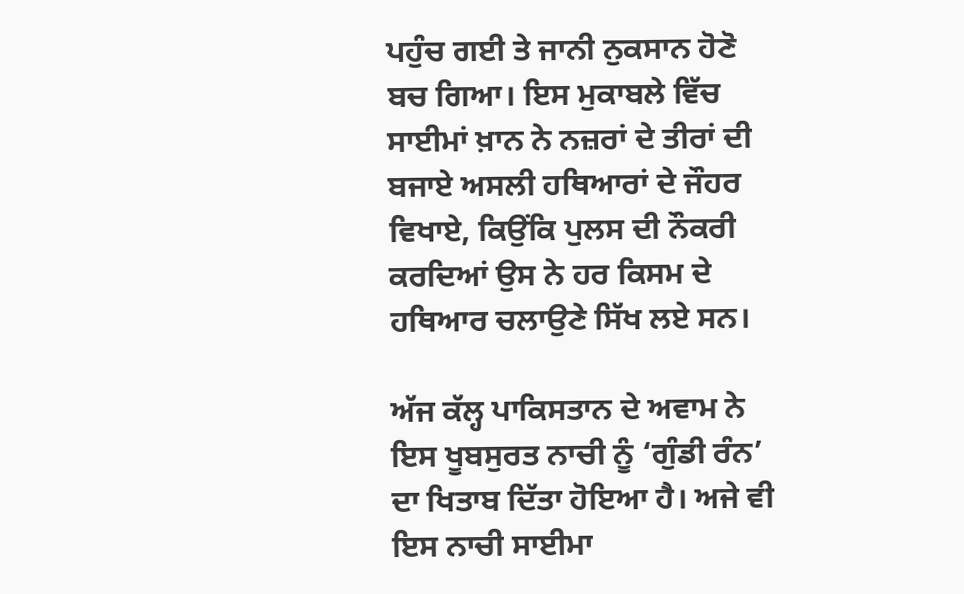ਪਹੁੰਚ ਗਈ ਤੇ ਜਾਨੀ ਨੁਕਸਾਨ ਹੋਣੋ ਬਚ ਗਿਆ। ਇਸ ਮੁਕਾਬਲੇ ਵਿੱਚ ਸਾਈਮਾਂ ਖ਼ਾਨ ਨੇ ਨਜ਼ਰਾਂ ਦੇ ਤੀਰਾਂ ਦੀ ਬਜਾਏ ਅਸਲੀ ਹਥਿਆਰਾਂ ਦੇ ਜੌਹਰ ਵਿਖਾਏ, ਕਿਉਂਕਿ ਪੁਲਸ ਦੀ ਨੌਕਰੀ ਕਰਦਿਆਂ ਉਸ ਨੇ ਹਰ ਕਿਸਮ ਦੇ ਹਥਿਆਰ ਚਲਾਉਣੇ ਸਿੱਖ ਲਏ ਸਨ।

ਅੱਜ ਕੱਲ੍ਹ ਪਾਕਿਸਤਾਨ ਦੇ ਅਵਾਮ ਨੇ ਇਸ ਖੂਬਸੁਰਤ ਨਾਚੀ ਨੂੰ ‘ਗੁੰਡੀ ਰੰਨ’ ਦਾ ਖਿਤਾਬ ਦਿੱਤਾ ਹੋਇਆ ਹੈ। ਅਜੇ ਵੀ ਇਸ ਨਾਚੀ ਸਾਈਮਾ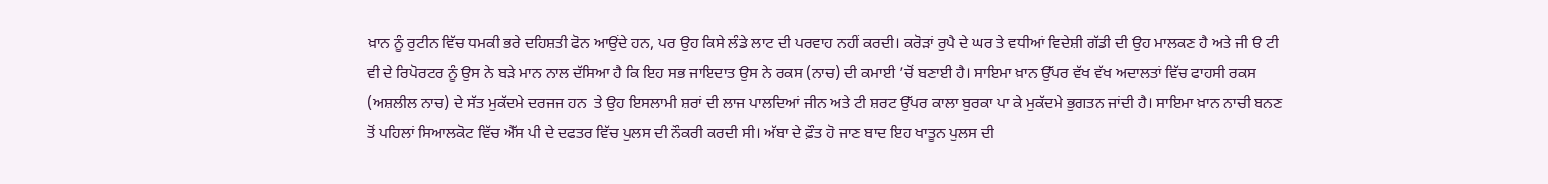ਖ਼ਾਨ ਨੂੰ ਰੁਟੀਨ ਵਿੱਚ ਧਮਕੀ ਭਰੇ ਦਹਿਸ਼ਤੀ ਫੋਨ ਆਉਂਦੇ ਹਨ, ਪਰ ਉਹ ਕਿਸੇ ਲੰਡੇ ਲਾਟ ਦੀ ਪਰਵਾਹ ਨਹੀਂ ਕਰਦੀ। ਕਰੋੜਾਂ ਰੁਪੈ ਦੇ ਘਰ ਤੇ ਵਧੀਆਂ ਵਿਦੇਸ਼ੀ ਗੱਡੀ ਦੀ ਉਹ ਮਾਲਕਣ ਹੈ ਅਤੇ ਜੀ ੳ ਟੀ ਵੀ ਦੇ ਰਿਪੋਰਟਰ ਨੂੰ ਉਸ ਨੇ ਬੜੇ ਮਾਨ ਨਾਲ ਦੱਸਿਆ ਹੈ ਕਿ ਇਹ ਸਭ ਜਾਇਦਾਤ ਉਸ ਨੇ ਰਕਸ (ਨਾਚ) ਦੀ ਕਮਾਈ ’ਚੋਂ ਬਣਾਈ ਹੈ। ਸਾਇਮਾ ਖ਼ਾਨ ਉੱਪਰ ਵੱਖ ਵੱਖ ਅਦਾਲਤਾਂ ਵਿੱਚ ਫਾਹਸੀ ਰਕਸ (ਅਸ਼ਲੀਲ ਨਾਚ) ਦੇ ਸੱਤ ਮੁਕੱਦਮੇ ਦਰਜਜ ਹਨ  ਤੇ ਉਹ ਇਸਲਾਮੀ ਸ਼ਰਾਂ ਦੀ ਲਾਜ ਪਾਲਦਿਆਂ ਜੀਨ ਅਤੇ ਟੀ ਸ਼ਰਟ ਉੱਪਰ ਕਾਲਾ ਬੁਰਕਾ ਪਾ ਕੇ ਮੁਕੱਦਮੇ ਭੁਗਤਨ ਜਾਂਦੀ ਹੈ। ਸਾਇਮਾ ਖ਼ਾਨ ਨਾਚੀ ਬਨਣ ਤੋਂ ਪਹਿਲਾਂ ਸਿਆਲਕੋਟ ਵਿੱਚ ਐੱਸ ਪੀ ਦੇ ਦਫਤਰ ਵਿੱਚ ਪੁਲਸ ਦੀ ਨੌਕਰੀ ਕਰਦੀ ਸੀ। ਅੱਬਾ ਦੇ ਫ਼ੌਤ ਹੋ ਜਾਣ ਬਾਦ ਇਹ ਖਾਤੂਨ ਪੁਲਸ ਦੀ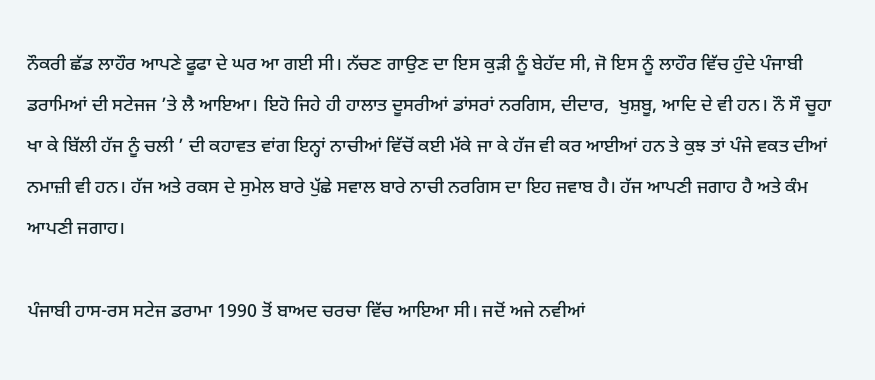ਨੌਕਰੀ ਛੱਡ ਲਾਹੌਰ ਆਪਣੇ ਫੂਫਾ ਦੇ ਘਰ ਆ ਗਈ ਸੀ। ਨੱਚਣ ਗਾਉਣ ਦਾ ਇਸ ਕੁੜੀ ਨੂੰ ਬੇਹੱਦ ਸੀ, ਜੋ ਇਸ ਨੂੰ ਲਾਹੌਰ ਵਿੱਚ ਹੁੰਦੇ ਪੰਜਾਬੀ ਡਰਾਮਿਆਂ ਦੀ ਸਟੇਜਜ ’ਤੇ ਲੈ ਆਇਆ। ਇਹੋ ਜਿਹੇ ਹੀ ਹਾਲਾਤ ਦੂਸਰੀਆਂ ਡਾਂਸਰਾਂ ਨਰਗਿਸ, ਦੀਦਾਰ,  ਖੁਸ਼ਬੂ, ਆਦਿ ਦੇ ਵੀ ਹਨ। ਨੌ ਸੌ ਚੂਹਾ ਖਾ ਕੇ ਬਿੱਲੀ ਹੱਜ ਨੂੰ ਚਲੀ ’ ਦੀ ਕਹਾਵਤ ਵਾਂਗ ਇਨ੍ਹਾਂ ਨਾਚੀਆਂ ਵਿੱਚੋਂ ਕਈ ਮੱਕੇ ਜਾ ਕੇ ਹੱਜ ਵੀ ਕਰ ਆਈਆਂ ਹਨ ਤੇ ਕੁਝ ਤਾਂ ਪੰਜੇ ਵਕਤ ਦੀਆਂ ਨਮਾਜ਼ੀ ਵੀ ਹਨ। ਹੱਜ ਅਤੇ ਰਕਸ ਦੇ ਸੁਮੇਲ ਬਾਰੇ ਪੁੱਛੇ ਸਵਾਲ ਬਾਰੇ ਨਾਚੀ ਨਰਗਿਸ ਦਾ ਇਹ ਜਵਾਬ ਹੈ। ਹੱਜ ਆਪਣੀ ਜਗਾਹ ਹੈ ਅਤੇ ਕੰਮ ਆਪਣੀ ਜਗਾਹ।

ਪੰਜਾਬੀ ਹਾਸ-ਰਸ ਸਟੇਜ ਡਰਾਮਾ 1990 ਤੋਂ ਬਾਅਦ ਚਰਚਾ ਵਿੱਚ ਆਇਆ ਸੀ। ਜਦੋਂ ਅਜੇ ਨਵੀਆਂ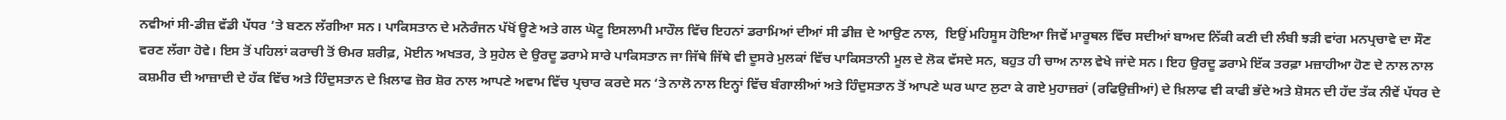ਨਵੀਆਂ ਸੀ-ਡੀਜ਼ ਵੱਡੀ ਪੱਧਰ ’ਤੇ ਬਣਨ ਲੱਗੀਆ ਸਨ। ਪਾਕਿਸਤਾਨ ਦੇ ਮਨੋਰੰਜਨ ਪੱਖੋਂ ਊਣੇ ਅਤੇ ਗਲ ਘੋਟੂ ਇਸਲਾਮੀ ਮਾਹੌਲ ਵਿੱਚ ਇਹਨਾਂ ਡਰਾਮਿਆਂ ਦੀਆਂ ਸੀ ਡੀਜ਼ ਦੇ ਆਉਣ ਨਾਲ,  ਇਉਂ ਮਹਿਸੂਸ ਹੋਇਆ ਜਿਵੇਂ ਮਾਰੂਥਲ ਵਿੱਚ ਸਦੀਆਂ ਬਾਅਦ ਨਿੱਕੀ ਕਣੀ ਦੀ ਲੰਬੀ ਝੜੀ ਵਾਂਗ ਮਨਪ੍ਰਚਾਵੇ ਦਾ ਸੌਣ ਵਰਣ ਲੱਗਾ ਹੋਵੇ। ਇਸ ਤੋਂ ਪਹਿਲਾਂ ਕਰਾਚੀ ਤੋਂ ੳਮਰ ਸ਼ਰੀਫ਼, ਮੋਈਨ ਅਖਤਰ, ਤੇ ਸੁਹੇਲ ਦੇ ਉਰਦੂ ਡਰਾਮੇ ਸਾਰੇ ਪਾਕਿਸਤਾਨ ਜਾ ਜਿੱਥੇ ਜਿੱਥੇ ਵੀ ਦੂਸਰੇ ਮੁਲਕਾਂ ਵਿੱਚ ਪਾਕਿਸਤਾਨੀ ਮੂਲ ਦੇ ਲੋਕ ਵੱਸਦੇ ਸਨ, ਬਹੁਤ ਹੀ ਚਾਅ ਨਾਲ ਵੇਖੇ ਜਾਂਦੇ ਸਨ। ਇਹ ਉਰਦੂ ਡਰਾਮੇ ਇੱਕ ਤਰਫ਼ਾ ਮਜ਼ਾਹੀਆ ਹੋਣ ਦੇ ਨਾਲ ਨਾਲ ਕਸ਼ਮੀਰ ਦੀ ਆਜ਼ਾਦੀ ਦੇ ਹੱਕ ਵਿੱਚ ਅਤੇ ਹਿੰਦੁਸਤਾਨ ਦੇ ਖ਼ਿਲਾਫ ਜ਼ੋਰ ਸ਼ੋਰ ਨਾਲ ਆਪਣੇ ਅਵਾਮ ਵਿੱਚ ਪ੍ਰਚਾਰ ਕਰਦੇ ਸਨ ‘ਤੇ ਨਾਲੋ ਨਾਲ ਇਨ੍ਹਾਂ ਵਿੱਚ ਬੰਗਾਲੀਆਂ ਅਤੇ ਹਿੰਦੁਸਤਾਨ ਤੋਂ ਆਪਣੇ ਘਰ ਘਾਟ ਲੁਟਾ ਕੇ ਗਏ ਮੁਹਾਜ਼ਰਾਂ (ਰਫਿਉਜ਼ੀਆਂ) ਦੇ ਖ਼ਿਲਾਫ ਵੀ ਕਾਫੀ ਭੱਦੇ ਅਤੇ ਸ਼ੋਸਨ ਦੀ ਹੱਦ ਤੱਕ ਨੀਵੇਂ ਪੱਧਰ ਦੇ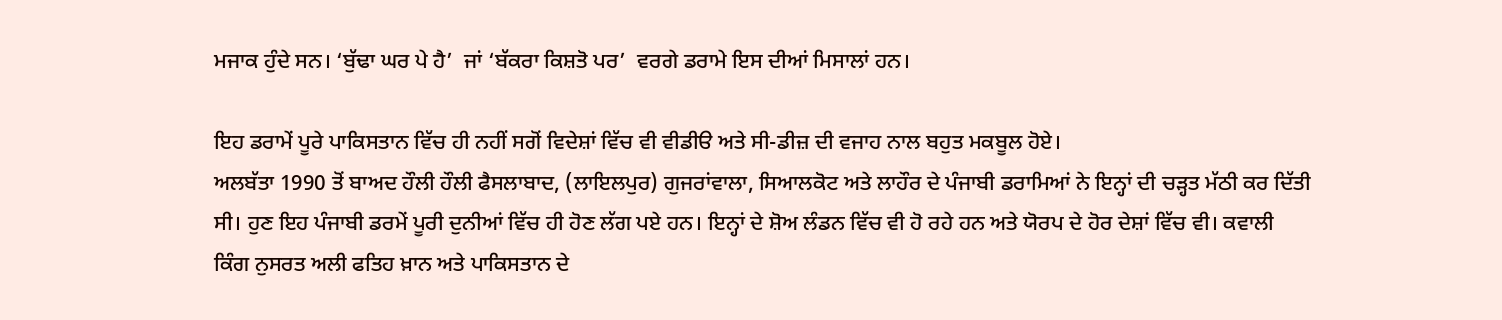ਮਜਾਕ ਹੁੰਦੇ ਸਨ। ‘ਬੁੱਢਾ ਘਰ ਪੇ ਹੈ’  ਜਾਂ ‘ਬੱਕਰਾ ਕਿਸ਼ਤੋ ਪਰ’  ਵਰਗੇ ਡਰਾਮੇ ਇਸ ਦੀਆਂ ਮਿਸਾਲਾਂ ਹਨ।

ਇਹ ਡਰਾਮੇਂ ਪੂਰੇ ਪਾਕਿਸਤਾਨ ਵਿੱਚ ਹੀ ਨਹੀਂ ਸਗੋਂ ਵਿਦੇਸ਼ਾਂ ਵਿੱਚ ਵੀ ਵੀਡੀੳ ਅਤੇ ਸੀ-ਡੀਜ਼ ਦੀ ਵਜਾਹ ਨਾਲ ਬਹੁਤ ਮਕਬੂਲ ਹੋਏ।                                               ਅਲਬੱਤਾ 1990 ਤੋਂ ਬਾਅਦ ਹੌਲੀ ਹੌਲੀ ਫੈਸਲਾਬਾਦ, (ਲਾਇਲਪੁਰ) ਗੁਜਰਾਂਵਾਲਾ, ਸਿਆਲਕੋਟ ਅਤੇ ਲਾਹੌਰ ਦੇ ਪੰਜਾਬੀ ਡਰਾਮਿਆਂ ਨੇ ਇਨ੍ਹਾਂ ਦੀ ਚੜ੍ਹਤ ਮੱਠੀ ਕਰ ਦਿੱਤੀ ਸੀ। ਹੁਣ ਇਹ ਪੰਜਾਬੀ ਡਰਮੇਂ ਪੂਰੀ ਦੁਨੀਆਂ ਵਿੱਚ ਹੀ ਹੋਣ ਲੱਗ ਪਏ ਹਨ। ਇਨ੍ਹਾਂ ਦੇ ਸ਼ੋਅ ਲੰਡਨ ਵਿੱਚ ਵੀ ਹੋ ਰਹੇ ਹਨ ਅਤੇ ਯੋਰਪ ਦੇ ਹੋਰ ਦੇਸ਼ਾਂ ਵਿੱਚ ਵੀ। ਕਵਾਲੀ ਕਿੰਗ ਨੁਸਰਤ ਅਲੀ ਫਤਿਹ ਖ਼ਾਨ ਅਤੇ ਪਾਕਿਸਤਾਨ ਦੇ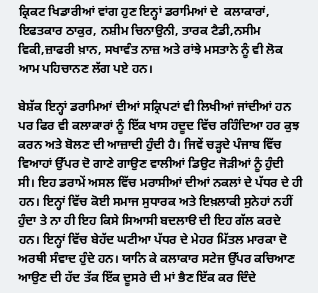ਕ੍ਰਿਕਟ ਖਿਡਾਰੀਆਂ ਵਾਂਗ ਹੁਣ ਇਨ੍ਹਾਂ ਡਰਾਮਿਆਂ ਦੇ  ਕਲਾਕਾਰਾਂ,  ਇਫਤਕਾਰ ਠਾਕੁਰ, ਨਸ਼ੀਮ ਚਿਨਾਉਨੀ, ਤਾਰਕ ਟੈਡੀ,ਨਸੀਮ ਵਿਕੀ,ਜ਼ਾਫਰੀ ਖ਼ਾਨ, ਸਖਾਵੰਤ ਨਾਜ਼ ਅਤੇ ਰਾਂਝੇ ਮਸਤਾਨੇ ਨੂੰ ਵੀ ਲੋਕ ਆਮ ਪਹਿਚਾਨਣ ਲੱਗ ਪਏ ਹਨ।

ਬੇਸ਼ੱਕ ਇਨ੍ਹਾਂ ਡਰਾਮਿਆਂ ਦੀਆਂ ਸਕ੍ਰਿਪਟਾਂ ਵੀ ਲਿਖੀਆਂ ਜਾਂਦੀਆਂ ਹਨ ਪਰ ਫਿਰ ਵੀ ਕਲਾਕਾਰਾਂ ਨੂੰ ਇੱਕ ਖਾਸ ਹਦੂਦ ਵਿੱਚ ਰਹਿੰਦਿਆ ਹਰ ਕੁਝ ਕਰਨ ਅਤੇ ਬੋਲਣ ਦੀ ਆਜ਼ਾਦੀ ਹੁੰਦੀ ਹੈ। ਜਿਵੇਂ ਚੜ੍ਹਦੇ ਪੰਜਾਬ ਵਿੱਚ ਵਿਆਹਾਂ ਉੱਪਰ ਦੋ ਗਾਣੇ ਗਾਉਣ ਵਾਲੀਆਂ ਡਿਉਟ ਜੋੜੀਆਂ ਨੂੰ ਹੁੰਦੀ ਸੀ। ਇਹ ਡਰਾਮੇਂ ਅਸਲ ਵਿੱਚ ਮਰਾਸੀਆਂ ਦੀਆਂ ਨਕਲਾਂ ਦੇ ਪੱਧਰ ਦੇ ਹੀ ਹਨ। ਇਨ੍ਹਾਂ ਵਿੱਚ ਕੋਈ ਸਮਾਜ ਸੁਧਾਰਕ ਅਤੇ ਇਖ਼ਲਾਕੀ ਸੁਨੇਹਾਂ ਨਹੀਂ ਹੁੰਦਾ ਤੇ ਨਾ ਹੀ ਇਹ ਕਿਸੇ ਸਿਆਸੀ ਬਦਲਾੳ ਦੀ ਇਹ ਗੱਲ ਕਰਦੇ ਹਨ। ਇਨ੍ਹਾਂ ਵਿੱਚ ਬੇਹੱਦ ਘਟੀਆ ਪੱਧਰ ਦੇ ਮੇਹਰ ਮਿੱਤਲ ਮਾਰਕਾ ਦੋ ਅਰਥੀ ਸੰਵਾਦ ਹੁੰਦੇ ਹਨ। ਯਾਨਿ ਕੇ ਕਲਾਕਾਰ ਸਟੇਜ ਉੱਪਰ ਕਚਿਆਣ ਆਉਣ ਦੀ ਹੱਦ ਤੱਕ ਇੱਕ ਦੂਸਰੇ ਦੀ ਮਾਂ ਭੈਣ ਇੱਕ ਕਰ ਦਿੰਦੇ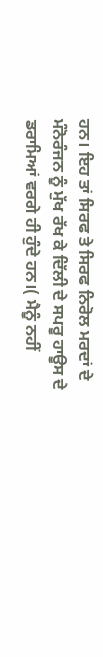ਹਨ। ਇਹ ਤਾਂ ਸਿਰਫ ਤੇ ਸਿਰਫ ਨਿਰੋਲ ਮਰਦਾਂ ਦੇ ਮੰਨੋਰੰਜਨ ਨੂੰ ਮੁੱਖ ਰੱਖ ਕੇ ਦਿੱਲੀ ਦੇ ਸਪਰੂ ਹਾਊਸ ਦੇ ਡਰਾਮਿਆਂ ਵਰਗੇ ਹੀ ਹੁੰਦੇ ਹਨ।( ਮੈਨੂੰ ਨਹੀਂ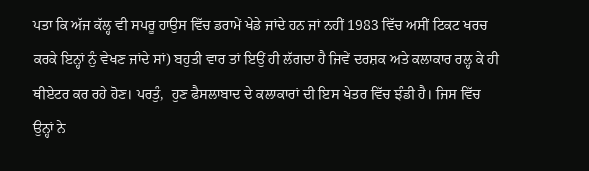ਪਤਾ ਕਿ ਅੱਜ ਕੱਲ੍ਹ ਵੀ ਸਪਰੂ ਹਾਉਸ ਵਿੱਚ ਡਰਾਮੇਂ ਖੇਡੇ ਜਾਂਦੇ ਹਨ ਜਾਂ ਨਹੀਂ 1983 ਵਿੱਚ ਅਸੀਂ ਟਿਕਟ ਖਰਚ ਕਰਕੇ ਇਨ੍ਹਾਂ ਨੁੰ ਵੇਖਣ ਜਾਂਦੇ ਸਾਂ) ਬਹੁਤੀ ਵਾਰ ਤਾਂ ਇਉਂ ਹੀ ਲੱਗਦਾ ਹੈ ਜਿਵੇਂ ਦਰਸ਼ਕ ਅਤੇ ਕਲਾਕਾਰ ਰਲ੍ਹ ਕੇ ਹੀ ਥੀਏਟਰ ਕਰ ਰਹੇ ਹੋਣ। ਪਰਤੁੰ,  ਹੁਣ ਫੈਸਲਾਬਾਦ ਦੇ ਕਲਾਕਾਰਾਂ ਦੀ ਇਸ ਖੇਤਰ ਵਿੱਚ ਝੰਡੀ ਹੈ। ਜਿਸ ਵਿੱਚ ਉਨ੍ਹਾਂ ਨੇ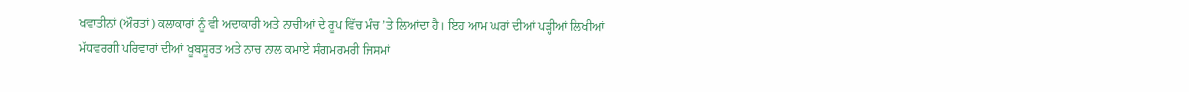ਖਵਾਤੀਨਾਂ (ਔਰਤਾਂ) ਕਲਾਕਾਰਾਂ ਨੂੰ ਵੀ ਅਦਾਕਾਰੀ ਅਤੇ ਨਾਚੀਆਂ ਦੇ ਰੂਪ ਵਿੱਚ ਮੰਚ ’ਤੇ ਲਿਆਂਦਾ ਹੈ। ਇਹ ਆਮ ਘਰਾਂ ਦੀਆਂ ਪੜ੍ਹੀਆਂ ਲਿਖੀਆਂ ਮੱਧਵਰਗੀ ਪਰਿਵਾਰਾਂ ਦੀਆਂ ਖੂਬਸੂਰਤ ਅਤੇ ਨਾਚ ਨਾਲ ਕਮਾਏ ਸੰਗਮਰਮਰੀ ਜਿਸਮਾਂ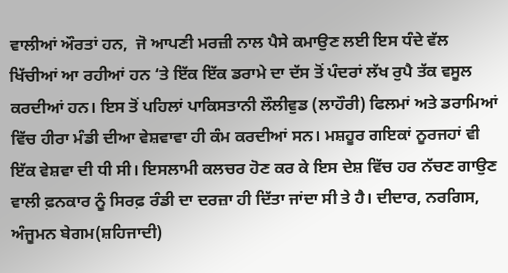ਵਾਲੀਆਂ ਔਰਤਾਂ ਹਨ,  ਜੋ ਆਪਣੀ ਮਰਜ਼ੀ ਨਾਲ ਪੈਸੇ ਕਮਾਉਣ ਲਈ ਇਸ ਧੰਦੇ ਵੱਲ ਖਿੱਚੀਆਂ ਆ ਰਹੀਆਂ ਹਨ ‘ਤੇ ਇੱਕ ਇੱਕ ਡਰਾਮੇ ਦਾ ਦੱਸ ਤੋਂ ਪੰਦਰਾਂ ਲੱਖ ਰੁਪੈ ਤੱਕ ਵਸੂਲ ਕਰਦੀਆਂ ਹਨ। ਇਸ ਤੋਂ ਪਹਿਲਾਂ ਪਾਕਿਸਤਾਨੀ ਲੌਲੀਵੁਡ (ਲਾਹੌਰੀ) ਫਿਲਮਾਂ ਅਤੇ ਡਰਾਮਿਆਂ ਵਿੱਚ ਹੀਰਾ ਮੰਡੀ ਦੀਆ ਵੇਸ਼ਵਾਵਾ ਹੀ ਕੰਮ ਕਰਦੀਆਂ ਸਨ। ਮਸ਼ਹੂਰ ਗਇਕਾਂ ਨੂਰਜਹਾਂ ਵੀ ਇੱਕ ਵੇਸ਼ਵਾ ਦੀ ਧੀ ਸੀ। ਇਸਲਾਮੀ ਕਲਚਰ ਹੋਣ ਕਰ ਕੇ ਇਸ ਦੇਸ਼ ਵਿੱਚ ਹਰ ਨੱਚਣ ਗਾਉਣ ਵਾਲੀ ਫ਼ਨਕਾਰ ਨੂੰ ਸਿਰਫ਼ ਰੰਡੀ ਦਾ ਦਰਜ਼ਾ ਹੀ ਦਿੱਤਾ ਜਾਂਦਾ ਸੀ ਤੇ ਹੈ। ਦੀਦਾਰ, ਨਰਗਿਸ, ਅੰਜੂਮਨ ਬੇਗਮ(ਸ਼ਹਿਜਾਦੀ)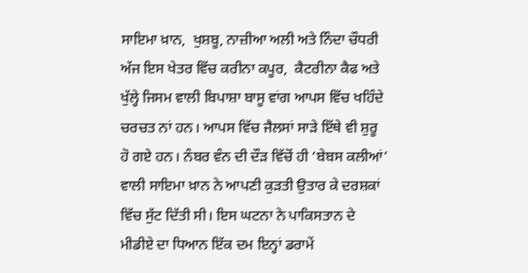ਸਾਇਮਾ ਖ਼ਾਨ,  ਖੁਸ਼ਬੂ, ਨਾਜ਼ੀਆ ਅਲੀ ਅਤੇ ਨਿੰਦਾ ਚੌਧਰੀ ਅੱਜ ਇਸ ਖੇਤਰ ਵਿੱਚ ਕਰੀਨਾ ਕਪੂਰ,  ਕੈਟਰੀਨਾ ਕੈਫ ਅਤੇ ਖੁੱਲ੍ਹੇ ਜਿਸਮ ਵਾਲੀ ਬਿਪਾਸ਼ਾ ਬਾਸੂ ਵਾਂਗ ਆਪਸ ਵਿੱਚ ਖਹਿੰਦੇ ਚਰਚਤ ਨਾਂ ਹਨ। ਆਪਸ ਵਿੱਚ ਜੈਲਸਾਂ ਸਾੜੇ ਇੱਥੇ ਵੀ ਸ਼ੁਰੂ ਹੋ ਗਏ ਹਨ। ਨੰਬਰ ਵੰਨ ਦੀ ਦੌੜ ਵਿੱਚੋਂ ਹੀ ‘ਬੇਬਸ ਕਲੀਆਂ’ ਵਾਲੀ ਸਾਇਮਾ ਖ਼ਾਨ ਨੇ ਆਪਣੀ ਕੁੜਤੀ ਉਤਾਰ ਕੇ ਦਰਸ਼ਕਾਂ ਵਿੱਚ ਸੁੱਟ ਦਿੱਤੀ ਸੀ। ਇਸ ਘਟਨਾ ਨੇ ਪਾਕਿਸਤਾਨ ਦੇ ਮੀਡੀਏ ਦਾ ਧਿਆਨ ਇੱਕ ਦਮ ਇਨ੍ਹਾਂ ਡਰਾਮੇਂ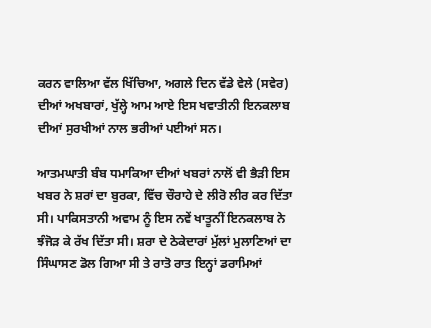ਕਰਨ ਵਾਲਿਆ ਵੱਲ ਖਿੱਚਿਆ, ਅਗਲੇ ਦਿਨ ਵੱਡੇ ਵੇਲੇ (ਸਵੇਰ) ਦੀਆਂ ਅਖਬਾਰਾਂ, ਖੁੱਲ੍ਹੇ ਆਮ ਆਏ ਇਸ ਖਵਾਤੀਨੀ ਇਨਕਲਾਬ ਦੀਆਂ ਸੁਰਖੀਆਂ ਨਾਲ ਭਰੀਆਂ ਪਈਆਂ ਸਨ।

ਆਤਮਘਾਤੀ ਬੰਬ ਧਮਾਕਿਆ ਦੀਆਂ ਖਬਰਾਂ ਨਾਲੋਂ ਵੀ ਭੈੜੀ ਇਸ ਖਬਰ ਨੇ ਸ਼ਰਾਂ ਦਾ ਬੁਰਕਾ, ਵਿੱਚ ਚੌਰਾਹੇ ਦੇ ਲੀਰੋ ਲੀਰ ਕਰ ਦਿੱਤਾ ਸੀ। ਪਾਕਿਸਤਾਨੀ ਅਵਾਮ ਨੂੰ ਇਸ ਨਵੇਂ ਖਾਤੂਨੀਂ ਇਨਕਲਾਬ ਨੇ ਝੰਜੋੜ ਕੇ ਰੱਖ ਦਿੱਤਾ ਸੀ। ਸ਼ਰਾ ਦੇ ਠੇਕੇਦਾਰਾਂ ਮੁੱਲਾਂ ਮੁਲਾਣਿਆਂ ਦਾ ਸਿੰਘਾਸਣ ਡੋਲ ਗਿਆ ਸੀ ਤੇ ਰਾਤੋ ਰਾਤ ਇਨ੍ਹਾਂ ਡਰਾਮਿਆਂ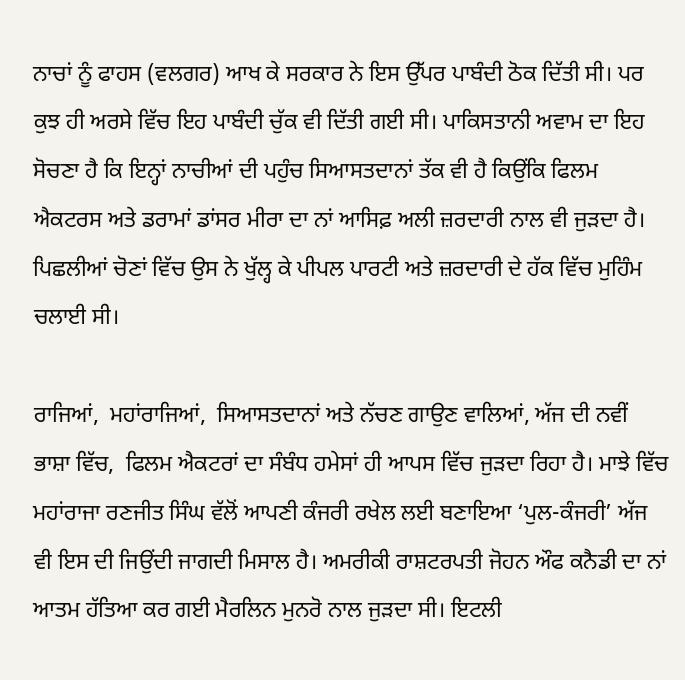ਨਾਚਾਂ ਨੂੰ ਫਾਹਸ (ਵਲਗਰ) ਆਖ ਕੇ ਸਰਕਾਰ ਨੇ ਇਸ ਉੱਪਰ ਪਾਬੰਦੀ ਠੋਕ ਦਿੱਤੀ ਸੀ। ਪਰ ਕੁਝ ਹੀ ਅਰਸੇ ਵਿੱਚ ਇਹ ਪਾਬੰਦੀ ਚੁੱਕ ਵੀ ਦਿੱਤੀ ਗਈ ਸੀ। ਪਾਕਿਸਤਾਨੀ ਅਵਾਮ ਦਾ ਇਹ ਸੋਚਣਾ ਹੈ ਕਿ ਇਨ੍ਹਾਂ ਨਾਚੀਆਂ ਦੀ ਪਹੁੰਚ ਸਿਆਸਤਦਾਨਾਂ ਤੱਕ ਵੀ ਹੈ ਕਿਉਂਕਿ ਫਿਲਮ ਐਕਟਰਸ ਅਤੇ ਡਰਾਮਾਂ ਡਾਂਸਰ ਮੀਰਾ ਦਾ ਨਾਂ ਆਸਿਫ਼ ਅਲੀ ਜ਼ਰਦਾਰੀ ਨਾਲ ਵੀ ਜੁੜਦਾ ਹੈ। ਪਿਛਲੀਆਂ ਚੋਣਾਂ ਵਿੱਚ ਉਸ ਨੇ ਖੁੱਲ੍ਹ ਕੇ ਪੀਪਲ ਪਾਰਟੀ ਅਤੇ ਜ਼ਰਦਾਰੀ ਦੇ ਹੱਕ ਵਿੱਚ ਮੁਹਿੰਮ ਚਲਾਈ ਸੀ।

ਰਾਜਿਆਂ,  ਮਹਾਂਰਾਜਿਆਂ,  ਸਿਆਸਤਦਾਨਾਂ ਅਤੇ ਨੱਚਣ ਗਾਉਣ ਵਾਲਿਆਂ, ਅੱਜ ਦੀ ਨਵੀਂ ਭਾਸ਼ਾ ਵਿੱਚ,  ਫਿਲਮ ਐਕਟਰਾਂ ਦਾ ਸੰਬੰਧ ਹਮੇਸਾਂ ਹੀ ਆਪਸ ਵਿੱਚ ਜੁੜਦਾ ਰਿਹਾ ਹੈ। ਮਾਝੇ ਵਿੱਚ ਮਹਾਂਰਾਜਾ ਰਣਜੀਤ ਸਿੰਘ ਵੱਲੋਂ ਆਪਣੀ ਕੰਜਰੀ ਰਖੇਲ ਲਈ ਬਣਾਇਆ ‘ਪੁਲ-ਕੰਜਰੀ’ ਅੱਜ ਵੀ ਇਸ ਦੀ ਜਿਉਂਦੀ ਜਾਗਦੀ ਮਿਸਾਲ ਹੈ। ਅਮਰੀਕੀ ਰਾਸ਼ਟਰਪਤੀ ਜੋਹਨ ਔਫ ਕਨੈਡੀ ਦਾ ਨਾਂ ਆਤਮ ਹੱਤਿਆ ਕਰ ਗਈ ਮੈਰਲਿਨ ਮੁਨਰੋ ਨਾਲ ਜੁੜਦਾ ਸੀ। ਇਟਲੀ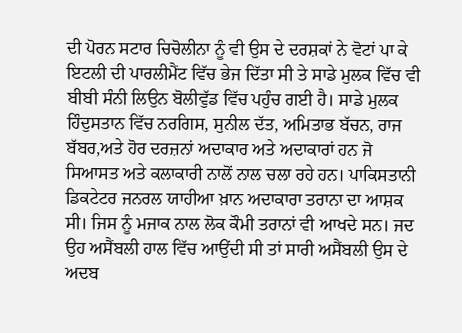ਦੀ ਪੋਰਨ ਸਟਾਰ ਚਿਚੋਲੀਨਾ ਨੂੰ ਵੀ ਉਸ ਦੇ ਦਰਸ਼ਕਾਂ ਨੇ ਵੋਟਾਂ ਪਾ ਕੇ ਇਟਲੀ ਦੀ ਪਾਰਲੀਮੈਂਟ ਵਿੱਚ ਭੇਜ ਦਿੱਤਾ ਸੀ ਤੇ ਸਾਡੇ ਮੁਲਕ ਵਿੱਚ ਵੀ ਬੀਬੀ ਸੰਨੀ ਲਿਉਨ ਬੋਲੀਵੁੱਡ ਵਿੱਚ ਪਹੁੰਚ ਗਈ ਹੈ। ਸਾਡੇ ਮੁਲਕ ਹਿੰਦੁਸਤਾਨ ਵਿੱਚ ਨਰਗਿਸ, ਸੁਨੀਲ ਦੱਤ, ਅਮਿਤਾਭ ਬੱਚਨ, ਰਾਜ ਬੱਬਰ,ਅਤੇ ਹੋਰ ਦਰਜ਼ਨਾਂ ਅਦਾਕਾਰ ਅਤੇ ਅਦਾਕਾਰਾਂ ਹਨ ਜੋ ਸਿਆਸਤ ਅਤੇ ਕਲਾਕਾਰੀ ਨਾਲੋਂ ਨਾਲ ਚਲਾ ਰਹੇ ਹਨ। ਪਾਕਿਸਤਾਨੀ ਡਿਕਟੇਟਰ ਜਨਰਲ ਯਾਹੀਆ ਖ਼ਾਨ ਅਦਾਕਾਰਾ ਤਰਾਨਾ ਦਾ ਆਸ਼ਕ ਸੀ। ਜਿਸ ਨੂੰ ਮਜਾਕ ਨਾਲ ਲੋਕ ਕੌਮੀ ਤਰਾਨਾਂ ਵੀ ਆਖਦੇ ਸਨ। ਜਦ ਉਹ ਅਸੈਂਬਲੀ ਹਾਲ ਵਿੱਚ ਆਉਂਦੀ ਸੀ ਤਾਂ ਸਾਰੀ ਅਸੈਂਬਲੀ ਉਸ ਦੇ ਅਦਬ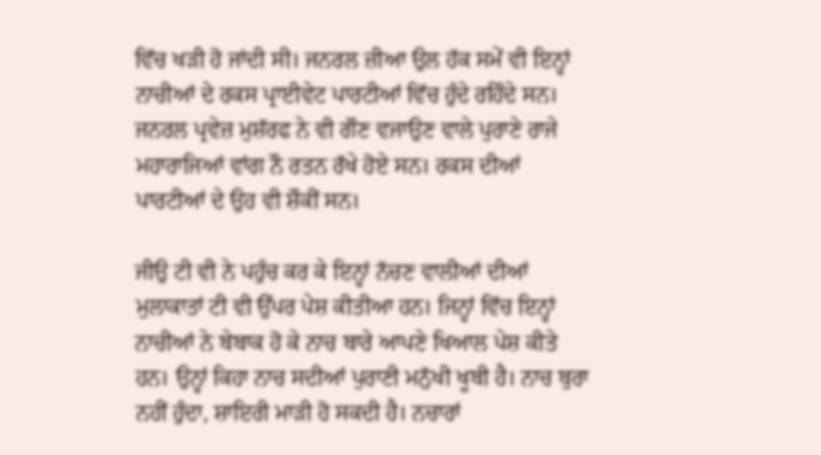ਵਿੱਚ ਖੜੀ ਹੋ ਜਾਂਦੀ ਸੀ। ਜਨਰਲ ਜ਼ੀਆ ਉਲ ਹੱਕ ਸਮੇਂ ਵੀ ਇਨ੍ਹਾਂ ਨਾਚੀਆਂ ਦੇ ਰਕਸ ਪ੍ਰਾਈਵੇਟ ਪਾਰਟੀਆਂ ਵਿੱਚ ਹੁੰਦੇ ਰਹਿੰਦੇ ਸਨ। ਜਨਰਲ ਪ੍ਰਵੇਜ਼ ਮੁਸ਼ੱਰਫ ਨੇ ਵੀ ਗੌਣ ਵਜਾਉਣ ਵਾਲੇ ਪੁਰਾਣੇ ਰਾਜੇ ਮਹਾਰਾਜਿਆਂ ਵਾਂਗ ਨੌ ਰਤਨ ਰੱਖੇ ਹੋਏ ਸਨ। ਰਕਸ ਦੀਆਂ ਪਾਰਟੀਆਂ ਦੇ ਉਹ ਵੀ ਸ਼ੌਕੀਂ ਸਨ।

ਜੀਉ ਟੀ ਵੀ ਨੇ ਪਹੁੰਚ ਕਰ ਕੇ ਇਨ੍ਹਾਂ ਨੱਚਣ ਵਾਲੀਆਂ ਦੀਆਂ ਮੁਲਾਕਾਤਾਂ ਟੀ ਵੀ ਉੱਪਰ ਪੇਸ਼ ਕੀਤੀਆ ਹਨ। ਜਿਨ੍ਹਾਂ ਵਿੱਚ ਇਨ੍ਹਾਂ ਨਾਚੀਆਂ ਨੇ ਬੇਬਾਕ ਹੋ ਕੇ ਨਾਚ ਬਾਰੇ ਆਪਣੇ ਖਿਆਲ ਪੇਸ਼ ਕੀਤੇ ਹਨ। ਉਨ੍ਹਾਂ ਕਿਹਾ ਨਾਚ ਸਦੀਆਂ ਪੁਰਾਣੀ ਮਨੁੱਖੀ ਖੂਬੀ ਹੈ। ਨਾਚ ਬੁਰਾ ਨਹੀਂ ਹੁੰਦਾ, ਸ਼ਾਇਰੀ ਮਾੜੀ ਹੋ ਸਕਦੀ ਹੈ। ਨਚਾਰਾਂ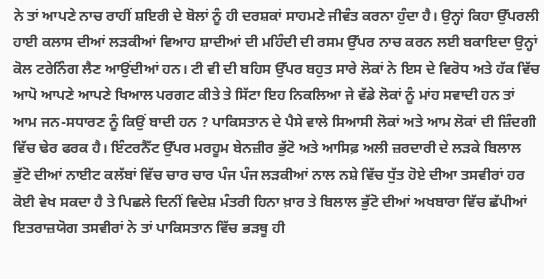ਨੇ ਤਾਂ ਆਪਣੇ ਨਾਚ ਰਾਹੀਂ ਸ਼ਇਰੀ ਦੇ ਬੋਲਾਂ ਨੂੰ ਹੀ ਦਰਸ਼ਕਾਂ ਸਾਹਮਣੇ ਜੀਵੰਤ ਕਰਨਾ ਹੁੰਦਾ ਹੈ। ਉਨ੍ਹਾਂ ਕਿਹਾ ਉੱਪਰਲੀ ਹਾਈ ਕਲਾਸ ਦੀਆਂ ਲੜਕੀਆਂ ਵਿਆਹ ਸ਼ਾਦੀਆਂ ਦੀ ਮਹਿੰਦੀ ਦੀ ਰਸਮ ਉੱਪਰ ਨਾਚ ਕਰਨ ਲਈ ਬਕਾਇਦਾ ਉਨ੍ਹਾਂ ਕੋਲ ਟਰੇਨਿੰਗ ਲੈਣ ਆਉਂਦੀਆਂ ਹਨ। ਟੀ ਵੀ ਦੀ ਬਹਿਸ ਉੱਪਰ ਬਹੁਤ ਸਾਰੇ ਲੋਕਾਂ ਨੇ ਇਸ ਦੇ ਵਿਰੋਧ ਅਤੇ ਹੱਕ ਵਿੱਚ ਆਪੋ ਆਪਣੇ ਆਪਣੇ ਖਿਆਲ ਪਰਗਟ ਕੀਤੇ ਤੇ ਸਿੱਟਾ ਇਹ ਨਿਕਲਿਆ ਜੇ ਵੱਡੇ ਲੋਕਾਂ ਨੂੰ ਮਾਂਹ ਸਵਾਦੀ ਹਨ ਤਾਂ ਆਮ ਜਨ-ਸਧਾਰਣ ਨੂੰ ਕਿਉਂ ਬਾਦੀ ਹਨ ? ਪਾਕਿਸਤਾਨ ਦੇ ਪੈਸੇ ਵਾਲੇ ਸਿਆਸੀ ਲੋਕਾਂ ਅਤੇ ਆਮ ਲੋਕਾਂ ਦੀ ਜ਼ਿੰਦਗੀ ਵਿੱਚ ਢੇਰ ਫਰਕ ਹੈ। ਇੰਟਰਨੈੱਟ ਉੱਪਰ ਮਰਹੂਮ ਬੇਨਜ਼ੀਰ ਭੁੱਟੋ ਅਤੇ ਆਸਿਫ਼ ਅਲੀ ਜ਼ਰਦਾਰੀ ਦੇ ਲੜਕੇ ਬਿਲਾਲ ਭੁੱਟੋ ਦੀਆਂ ਨਾਈਟ ਕਲੱਬਾਂ ਵਿੱਚ ਚਾਰ ਚਾਰ ਪੰਜ ਪੰਜ ਲੜਕੀਆਂ ਨਾਲ ਨਸ਼ੇ ਵਿੱਚ ਧੁੱਤ ਹੋਏ ਦੀਆ ਤਸਵੀਰਾਂ ਹਰ ਕੋਈ ਵੇਖ ਸਕਦਾ ਹੈ ਤੇ ਪਿਛਲੇ ਦਿਨੀਂ ਵਿਦੇਸ਼ ਮੰਤਰੀ ਹਿਨਾ ਖ਼ਾਰ ਤੇ ਬਿਲਾਲ ਭੁੱਟੋ ਦੀਆਂ ਅਖਬਾਰਾ ਵਿੱਚ ਛੱਪੀਆਂ ਇਤਰਾਜ਼ਯੋਗ ਤਸਵੀਰਾਂ ਨੇ ਤਾਂ ਪਾਕਿਸਤਾਨ ਵਿੱਚ ਭੜਥੂ ਹੀ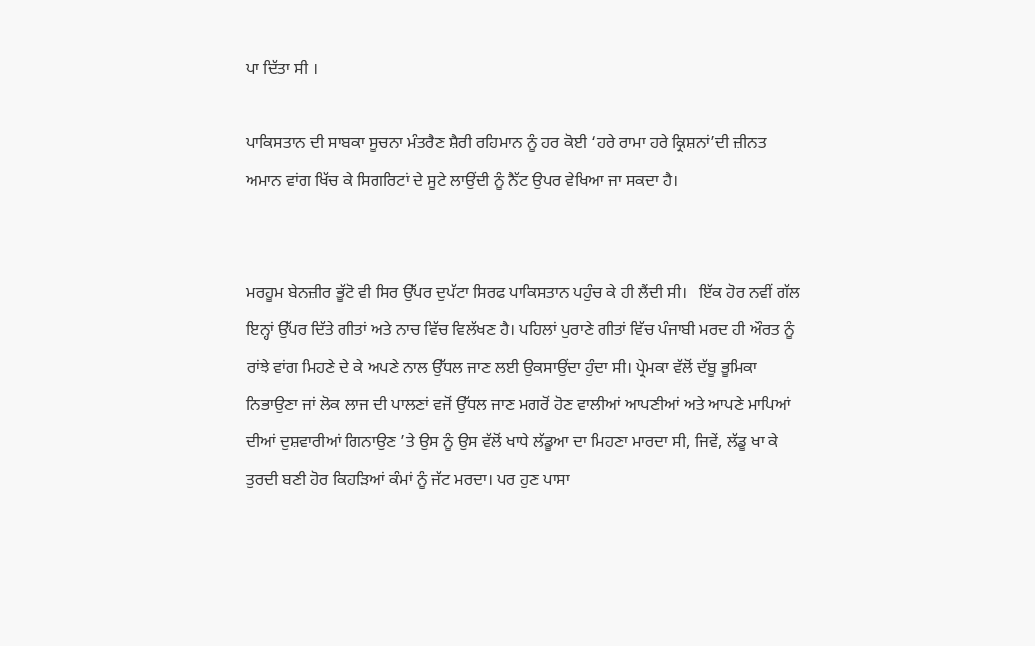ਪਾ ਦਿੱਤਾ ਸੀ ।

ਪਾਕਿਸਤਾਨ ਦੀ ਸਾਬਕਾ ਸੂਚਨਾ ਮੰਤਰੈਣ ਸ਼ੈਰੀ ਰਹਿਮਾਨ ਨੂੰ ਹਰ ਕੋਈ ‘ਹਰੇ ਰਾਮਾ ਹਰੇ ਕ੍ਰਿਸ਼ਨਾਂ’ਦੀ ਜ਼ੀਨਤ ਅਮਾਨ ਵਾਂਗ ਖਿੱਚ ਕੇ ਸਿਗਰਿਟਾਂ ਦੇ ਸੂਟੇ ਲਾਉਂਦੀ ਨੂੰ ਨੈੱਟ ਉਪਰ ਵੇਖਿਆ ਜਾ ਸਕਦਾ ਹੈ।


ਮਰਹੂਮ ਬੇਨਜ਼ੀਰ ਭੂੱਟੋ ਵੀ ਸਿਰ ਉੱਪਰ ਦੁਪੱਟਾ ਸਿਰਫ ਪਾਕਿਸਤਾਨ ਪਹੁੰਚ ਕੇ ਹੀ ਲੈਂਦੀ ਸੀ।   ਇੱਕ ਹੋਰ ਨਵੀਂ ਗੱਲ ਇਨ੍ਹਾਂ ਉੱਪਰ ਦਿੱਤੇ ਗੀਤਾਂ ਅਤੇ ਨਾਚ ਵਿੱਚ ਵਿਲੱਖਣ ਹੈ। ਪਹਿਲਾਂ ਪੁਰਾਣੇ ਗੀਤਾਂ ਵਿੱਚ ਪੰਜਾਬੀ ਮਰਦ ਹੀ ਔਰਤ ਨੂੰ ਰਾਂਝੇ ਵਾਂਗ ਮਿਹਣੇ ਦੇ ਕੇ ਅਪਣੇ ਨਾਲ ਉੱਧਲ ਜਾਣ ਲਈ ਉਕਸਾਉਂਦਾ ਹੁੰਦਾ ਸੀ। ਪ੍ਰੇਮਕਾ ਵੱਲੋਂ ਦੱਬੂ ਭੂਮਿਕਾ ਨਿਭਾਉਣਾ ਜਾਂ ਲੋਕ ਲਾਜ ਦੀ ਪਾਲਣਾਂ ਵਜੋਂ ਉੱਧਲ ਜਾਣ ਮਗਰੋਂ ਹੋਣ ਵਾਲੀਆਂ ਆਪਣੀਆਂ ਅਤੇ ਆਪਣੇ ਮਾਪਿਆਂ ਦੀਆਂ ਦੁਸ਼ਵਾਰੀਆਂ ਗਿਨਾਉਣ ’ਤੇ ਉਸ ਨੂੰ ਉਸ ਵੱਲੋਂ ਖਾਧੇ ਲੱਡੂਆ ਦਾ ਮਿਹਣਾ ਮਾਰਦਾ ਸੀ, ਜਿਵੇਂ, ਲੱਡੂ ਖਾ ਕੇ ਤੁਰਦੀ ਬਣੀ ਹੋਰ ਕਿਹੜਿਆਂ ਕੰਮਾਂ ਨੂੰ ਜੱਟ ਮਰਦਾ। ਪਰ ਹੁਣ ਪਾਸਾ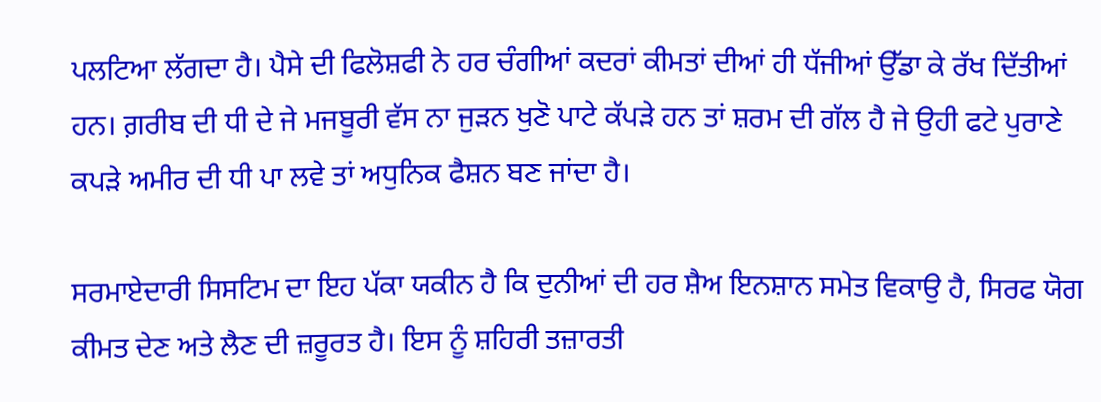ਪਲਟਿਆ ਲੱਗਦਾ ਹੈ। ਪੈਸੇ ਦੀ ਫਿਲੋਸ਼ਫੀ ਨੇ ਹਰ ਚੰਗੀਆਂ ਕਦਰਾਂ ਕੀਮਤਾਂ ਦੀਆਂ ਹੀ ਧੱਜੀਆਂ ਉੱਡਾ ਕੇ ਰੱਖ ਦਿੱਤੀਆਂ ਹਨ। ਗ਼ਰੀਬ ਦੀ ਧੀ ਦੇ ਜੇ ਮਜਬੂਰੀ ਵੱਸ ਨਾ ਜੁੜਨ ਖੁਣੋ ਪਾਟੇ ਕੱਪੜੇ ਹਨ ਤਾਂ ਸ਼ਰਮ ਦੀ ਗੱਲ ਹੈ ਜੇ ਉਹੀ ਫਟੇ ਪੁਰਾਣੇ ਕਪੜੇ ਅਮੀਰ ਦੀ ਧੀ ਪਾ ਲਵੇ ਤਾਂ ਅਧੁਨਿਕ ਫੈਸ਼ਨ ਬਣ ਜਾਂਦਾ ਹੈ।

ਸਰਮਾਏਦਾਰੀ ਸਿਸਟਿਮ ਦਾ ਇਹ ਪੱਕਾ ਯਕੀਨ ਹੈ ਕਿ ਦੁਨੀਆਂ ਦੀ ਹਰ ਸ਼ੈਅ ਇਨਸ਼ਾਨ ਸਮੇਤ ਵਿਕਾਉ ਹੈ, ਸਿਰਫ ਯੋਗ ਕੀਮਤ ਦੇਣ ਅਤੇ ਲੈਣ ਦੀ ਜ਼ਰੂਰਤ ਹੈ। ਇਸ ਨੂੰ ਸ਼ਹਿਰੀ ਤਜ਼ਾਰਤੀ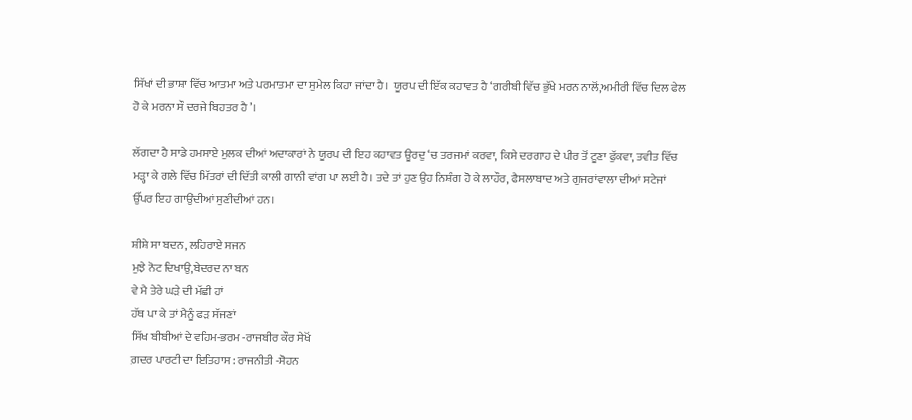ਸਿੱਖਾਂ ਦੀ ਭਾਸ਼ਾ ਵਿੱਚ ਆਤਮਾ ਅਤੇ ਪਰਮਾਤਮਾ ਦਾ ਸੁਮੇਲ ਕਿਹਾ ਜਾਂਦਾ ਹੈ।  ਯੂਰਪ ਦੀ ਇੱਕ ਕਹਾਵਤ ਹੈ ‘ਗਰੀਬੀ ਵਿੱਚ ਭੁੱਖੇ ਮਰਨ ਨਾਲੋਂ,ਅਮੀਰੀ ਵਿੱਚ ਦਿਲ ਫੇਲ ਹੋ ਕੇ ਮਰਨਾ ਸੌ ਦਰਜੇ ਬਿਹਤਰ ਹੈ’।

ਲੱਗਦਾ ਹੈ ਸਾਡੇ ਹਮਸਾਏ ਮੁਲਕ ਦੀਆਂ ਅਦਾਕਾਰਾਂ ਨੇ ਯੂਰਪ ਦੀ ਇਹ ਕਹਾਵਤ ਊਰਦੁ ‘ਚ ਤਰਜਮਾਂ ਕਰਵਾ, ਕਿਸੇ ਦਰਗਾਹ ਦੇ ਪੀਰ ਤੋਂ ਟੂਣਾ ਫੁੱਕਵਾ, ਤਵੀਤ ਵਿੱਚ ਮੜ੍ਹਾ ਕੇ ਗਲੇ ਵਿੱਚ ਮਿੱਤਰਾਂ ਦੀ ਦਿੱਤੀ ਕਾਲੀ ਗਾਨੀ ਵਾਂਗ ਪਾ ਲਈ ਹੈ। ਤਦੇ ਤਾਂ ਹੁਣ ਉਹ ਨਿਸ਼ੰਗ ਹੋ ਕੇ ਲਾਹੌਰ, ਫੈਸਲਾਬਾਦ ਅਤੇ ਗੁਜਰਾਂਵਾਲਾ ਦੀਆਂ ਸਟੇਜਾਂ ਉੱਪਰ ਇਹ ਗਾਉਂਦੀਆਂ ਸੁਣੀਦੀਆਂ ਹਨ।

ਸ਼ੀਸ਼ੇ ਸਾ ਬਦਨ, ਲਹਿਰਾਏ ਸਜਨ
ਮੁਝੇ ਨੋਟ ਦਿਖਾਉ,ਬੇਦਰਦ ਨਾ ਬਨ
ਵੇ ਮੈ ਤੇਰੇ ਘੜੇ ਦੀ ਮੱਛੀ ਹਾਂ
ਹੱਥ ਪਾ ਕੇ ਤਾਂ ਮੈਨੂੰ ਫੜ ਸੱਜਣਾਂ
ਸਿੱਖ ਬੀਬੀਆਂ ਦੇ ਵਹਿਮ-ਭਰਮ -ਰਾਜਬੀਰ ਕੌਰ ਸੇਖੋਂ
ਗ਼ਦਰ ਪਾਰਟੀ ਦਾ ਇਤਿਹਾਸ : ਰਾਜਨੀਤੀ -ਸੋਹਨ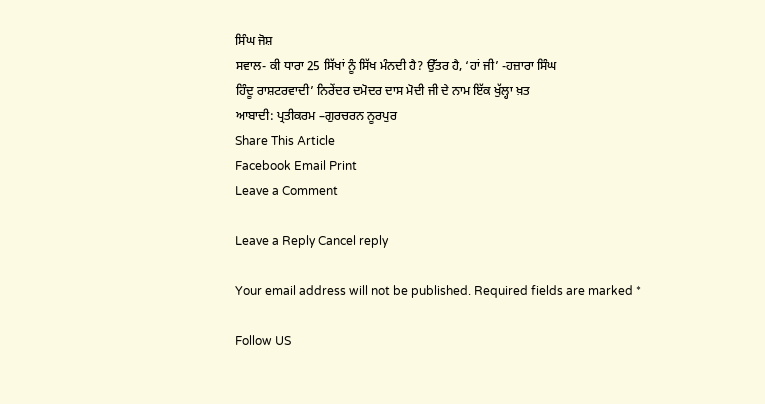ਸਿੰਘ ਜੋਸ਼
ਸਵਾਲ- ਕੀ ਧਾਰਾ 25 ਸਿੱਖਾਂ ਨੂੰ ਸਿੱਖ ਮੰਨਦੀ ਹੈ? ਉੱਤਰ ਹੈ, ‘ਹਾਂ ਜੀ’ -ਹਜ਼ਾਰਾ ਸਿੰਘ
ਹਿੰਦੂ ਰਾਸ਼ਟਰਵਾਦੀ’ ਨਿਰੇਂਦਰ ਦਮੋਦਰ ਦਾਸ ਮੋਦੀ ਜੀ ਦੇ ਨਾਮ ਇੱਕ ਖੁੱਲ੍ਹਾ ਖ਼ਤ
ਆਬਾਦੀ: ਪ੍ਰਤੀਕਰਮ –ਗੁਰਚਰਨ ਨੂਰਪੁਰ
Share This Article
Facebook Email Print
Leave a Comment

Leave a Reply Cancel reply

Your email address will not be published. Required fields are marked *

Follow US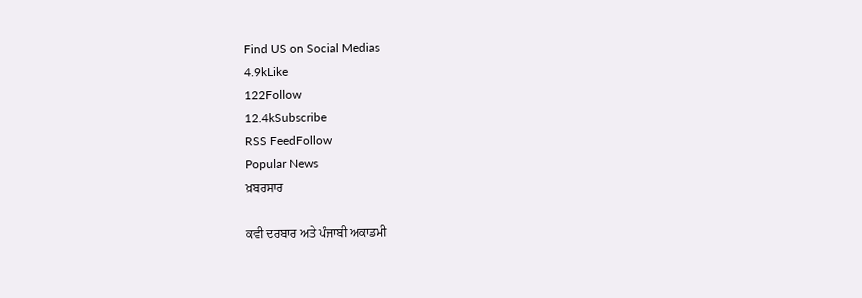Find US on Social Medias
4.9kLike
122Follow
12.4kSubscribe
RSS FeedFollow
Popular News
ਖ਼ਬਰਸਾਰ

ਕਵੀ ਦਰਬਾਰ ਅਤੇ ਪੰਜਾਬੀ ਅਕਾਡਮੀ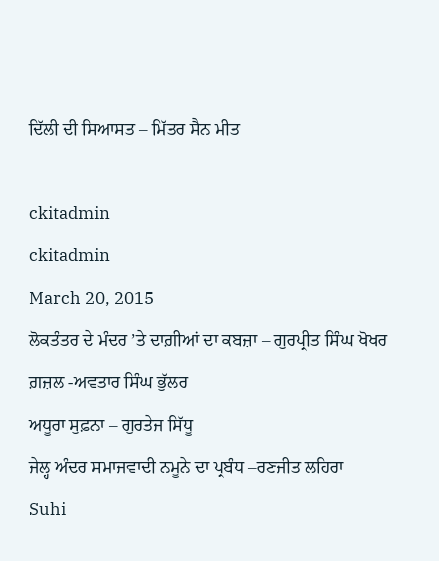ਦਿੱਲੀ ਦੀ ਸਿਆਸਤ – ਮਿੱਤਰ ਸੈਨ ਮੀਤ

ckitadmin
ckitadmin
March 20, 2015
ਲੋਕਤੰਤਰ ਦੇ ਮੰਦਰ ’ਤੇ ਦਾਗ਼ੀਆਂ ਦਾ ਕਬਜ਼ਾ – ਗੁਰਪ੍ਰੀਤ ਸਿੰਘ ਖੋਖਰ
ਗ਼ਜ਼ਲ -ਅਵਤਾਰ ਸਿੰਘ ਭੁੱਲਰ
ਅਧੂਰਾ ਸੁਫ਼ਨਾ – ਗੁਰਤੇਜ ਸਿੱਧੂ
ਜੇਲ੍ਹ ਅੰਦਰ ਸਮਾਜਵਾਦੀ ਨਮੂਨੇ ਦਾ ਪ੍ਰਬੰਧ –ਰਣਜੀਤ ਲਹਿਰਾ
Suhi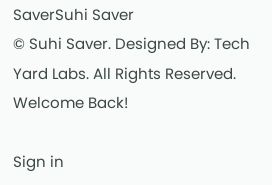SaverSuhi Saver
© Suhi Saver. Designed By: Tech Yard Labs. All Rights Reserved.
Welcome Back!

Sign in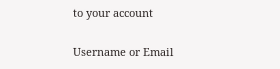to your account

Username or Email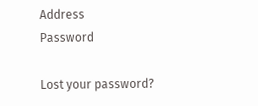Address
Password

Lost your password?